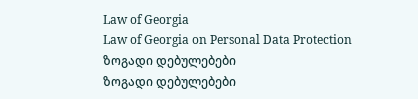Law of Georgia
Law of Georgia on Personal Data Protection
ზოგადი დებულებები
ზოგადი დებულებები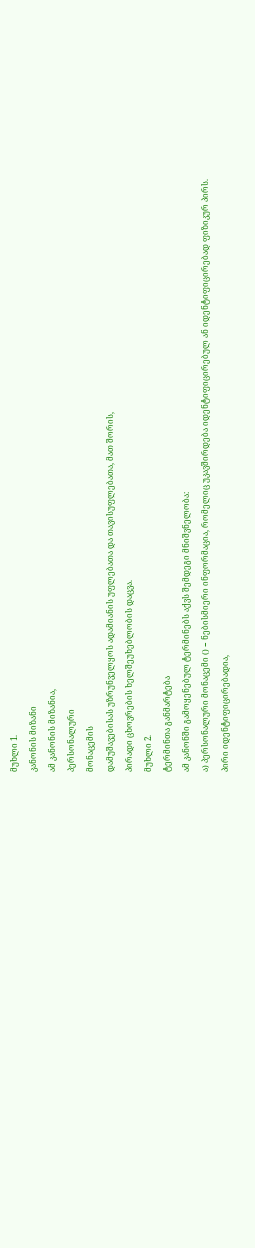მუხლი 1.
კანონის მიზანი
ამ კანონის მიზანია,
პერსონალური
მონაცემის
დამუშავებისას უზრუნველყოს ადამიანის უფლებათა და თავისუფლებათა, მათ შორის,
პირადი ცხოვრების ხელშეუხებლობის დაცვა.
მუხლი 2.
ტერმინთა განმარტება
ამ კანონში გამოყენებულ ტერმინებს აქვს შემდეგი მნიშვნელობა:
ა) პერსონალური მონაცემი () − ნებისმიერი ინფორმაცია, რომელიც უკავშირდება იდენტიფიცირებულ ან იდენტიფიცირებად ფიზიკურ პირს. პირი იდენტიფიცირებადია,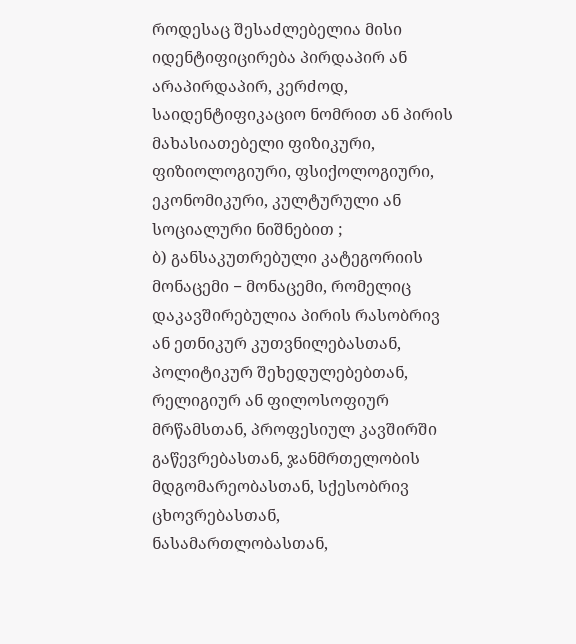როდესაც შესაძლებელია მისი იდენტიფიცირება პირდაპირ ან არაპირდაპირ, კერძოდ, საიდენტიფიკაციო ნომრით ან პირის მახასიათებელი ფიზიკური, ფიზიოლოგიური, ფსიქოლოგიური, ეკონომიკური, კულტურული ან სოციალური ნიშნებით ;
ბ) განსაკუთრებული კატეგორიის მონაცემი − მონაცემი, რომელიც დაკავშირებულია პირის რასობრივ ან ეთნიკურ კუთვნილებასთან, პოლიტიკურ შეხედულებებთან, რელიგიურ ან ფილოსოფიურ მრწამსთან, პროფესიულ კავშირში გაწევრებასთან, ჯანმრთელობის მდგომარეობასთან, სქესობრივ ცხოვრებასთან, ნასამართლობასთან,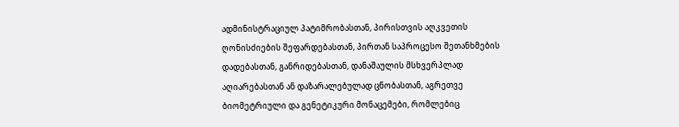ადმინისტრაციულ პატიმრობასთან, პირისთვის აღკვეთის ღონისძიების შეფარდებასთან, პირთან საპროცესო შეთანხმების დადებასთან, განრიდებასთან, დანაშაულის მსხვერპლად აღიარებასთან ან დაზარალებულად ცნობასთან, აგრეთვე ბიომეტრიული და გენეტიკური მონაცემები, რომლებიც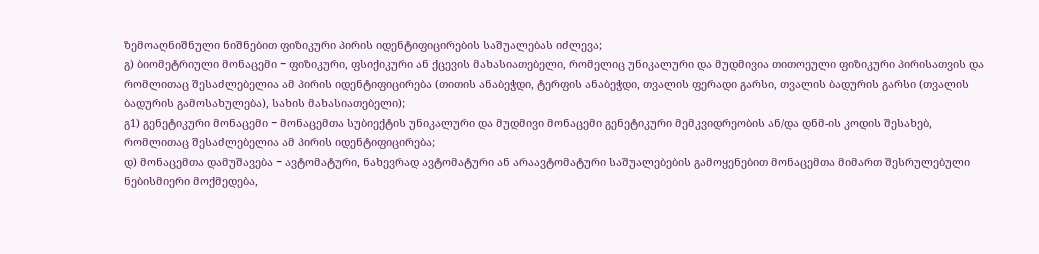ზემოაღნიშნული ნიშნებით ფიზიკური პირის იდენტიფიცირების საშუალებას იძლევა;
გ) ბიომეტრიული მონაცემი − ფიზიკური, ფსიქიკური ან ქცევის მახასიათებელი, რომელიც უნიკალური და მუდმივია თითოეული ფიზიკური პირისათვის და რომლითაც შესაძლებელია ამ პირის იდენტიფიცირება (თითის ანაბეჭდი, ტერფის ანაბეჭდი, თვალის ფერადი გარსი, თვალის ბადურის გარსი (თვალის ბადურის გამოსახულება), სახის მახასიათებელი);
გ1) გენეტიკური მონაცემი − მონაცემთა სუბიექტის უნიკალური და მუდმივი მონაცემი გენეტიკური მემკვიდრეობის ან/და დნმ-ის კოდის შესახებ, რომლითაც შესაძლებელია ამ პირის იდენტიფიცირება;
დ) მონაცემთა დამუშავება − ავტომატური, ნახევრად ავტომატური ან არაავტომატური საშუალებების გამოყენებით მონაცემთა მიმართ შესრულებული ნებისმიერი მოქმედება,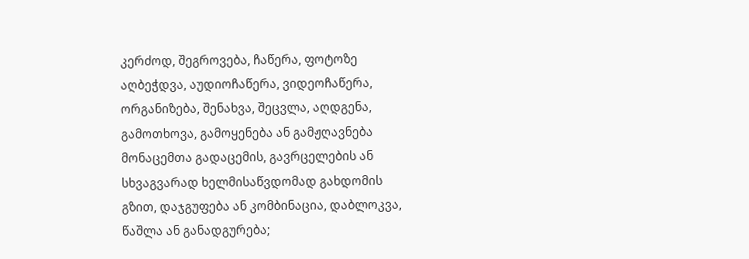კერძოდ, შეგროვება, ჩაწერა, ფოტოზე აღბეჭდვა, აუდიოჩაწერა, ვიდეოჩაწერა, ორგანიზება, შენახვა, შეცვლა, აღდგენა, გამოთხოვა, გამოყენება ან გამჟღავნება მონაცემთა გადაცემის, გავრცელების ან სხვაგვარად ხელმისაწვდომად გახდომის გზით, დაჯგუფება ან კომბინაცია, დაბლოკვა, წაშლა ან განადგურება;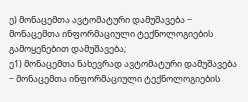ე) მონაცემთა ავტომატური დამუშავება − მონაცემთა ინფორმაციული ტექნოლოგიების გამოყენებით დამუშავება;
ე1) მონაცემთა ნახევრად ავტომატური დამუშავება − მონაცემთა ინფორმაციული ტექნოლოგიების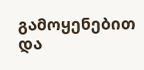გამოყენებით და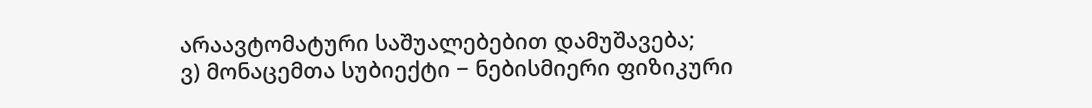არაავტომატური საშუალებებით დამუშავება;
ვ) მონაცემთა სუბიექტი − ნებისმიერი ფიზიკური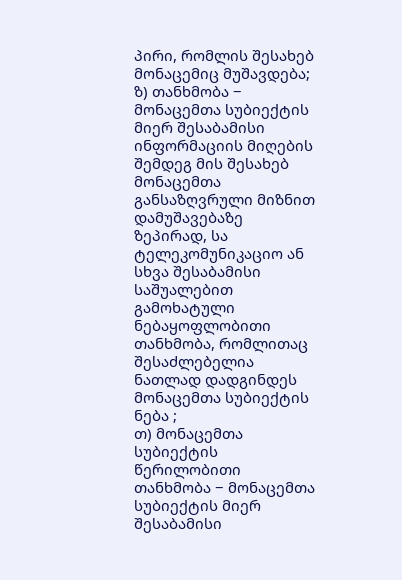პირი, რომლის შესახებ მონაცემიც მუშავდება;
ზ) თანხმობა − მონაცემთა სუბიექტის მიერ შესაბამისი ინფორმაციის მიღების შემდეგ მის შესახებ მონაცემთა განსაზღვრული მიზნით დამუშავებაზე ზეპირად, სა ტელეკომუნიკაციო ან სხვა შესაბამისი საშუალებით გამოხატული ნებაყოფლობითი თანხმობა, რომლითაც შესაძლებელია ნათლად დადგინდეს მონაცემთა სუბიექტის ნება ;
თ) მონაცემთა სუბიექტის წერილობითი თანხმობა − მონაცემთა სუბიექტის მიერ შესაბამისი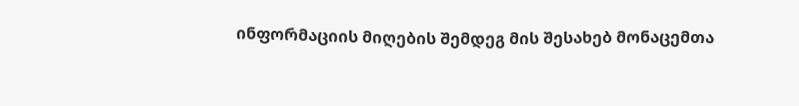ინფორმაციის მიღების შემდეგ მის შესახებ მონაცემთა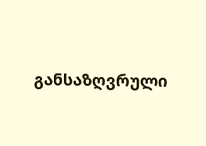განსაზღვრული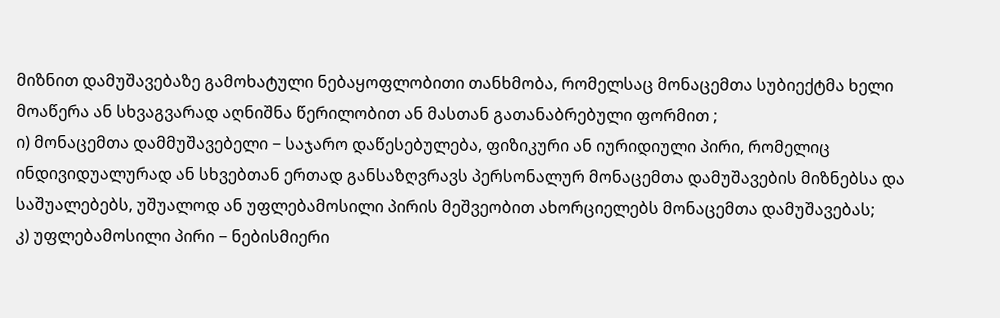მიზნით დამუშავებაზე გამოხატული ნებაყოფლობითი თანხმობა, რომელსაც მონაცემთა სუბიექტმა ხელი მოაწერა ან სხვაგვარად აღნიშნა წერილობით ან მასთან გათანაბრებული ფორმით ;
ი) მონაცემთა დამმუშავებელი − საჯარო დაწესებულება, ფიზიკური ან იურიდიული პირი, რომელიც ინდივიდუალურად ან სხვებთან ერთად განსაზღვრავს პერსონალურ მონაცემთა დამუშავების მიზნებსა და საშუალებებს, უშუალოდ ან უფლებამოსილი პირის მეშვეობით ახორციელებს მონაცემთა დამუშავებას;
კ) უფლებამოსილი პირი − ნებისმიერი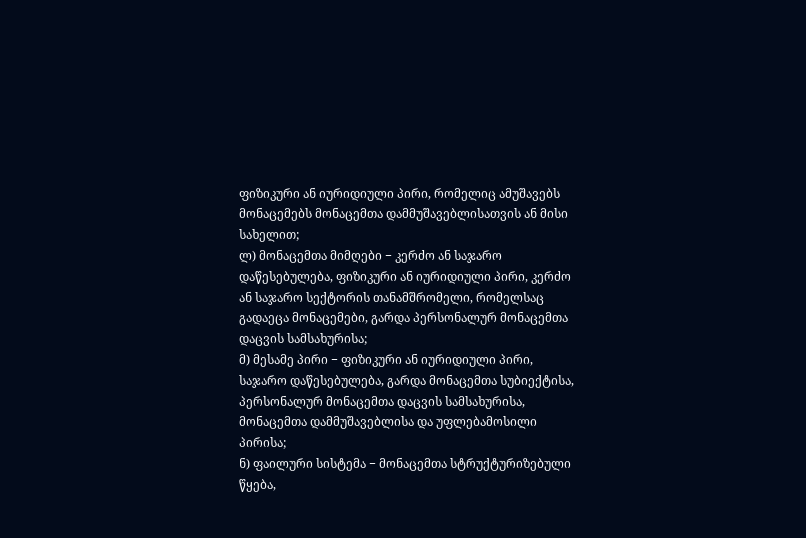ფიზიკური ან იურიდიული პირი, რომელიც ამუშავებს მონაცემებს მონაცემთა დამმუშავებლისათვის ან მისი სახელით;
ლ) მონაცემთა მიმღები − კერძო ან საჯარო დაწესებულება, ფიზიკური ან იურიდიული პირი, კერძო ან საჯარო სექტორის თანამშრომელი, რომელსაც გადაეცა მონაცემები, გარდა პერსონალურ მონაცემთა დაცვის სამსახურისა;
მ) მესამე პირი − ფიზიკური ან იურიდიული პირი, საჯარო დაწესებულება, გარდა მონაცემთა სუბიექტისა, პერსონალურ მონაცემთა დაცვის სამსახურისა, მონაცემთა დამმუშავებლისა და უფლებამოსილი პირისა;
ნ) ფაილური სისტემა − მონაცემთა სტრუქტურიზებული წყება,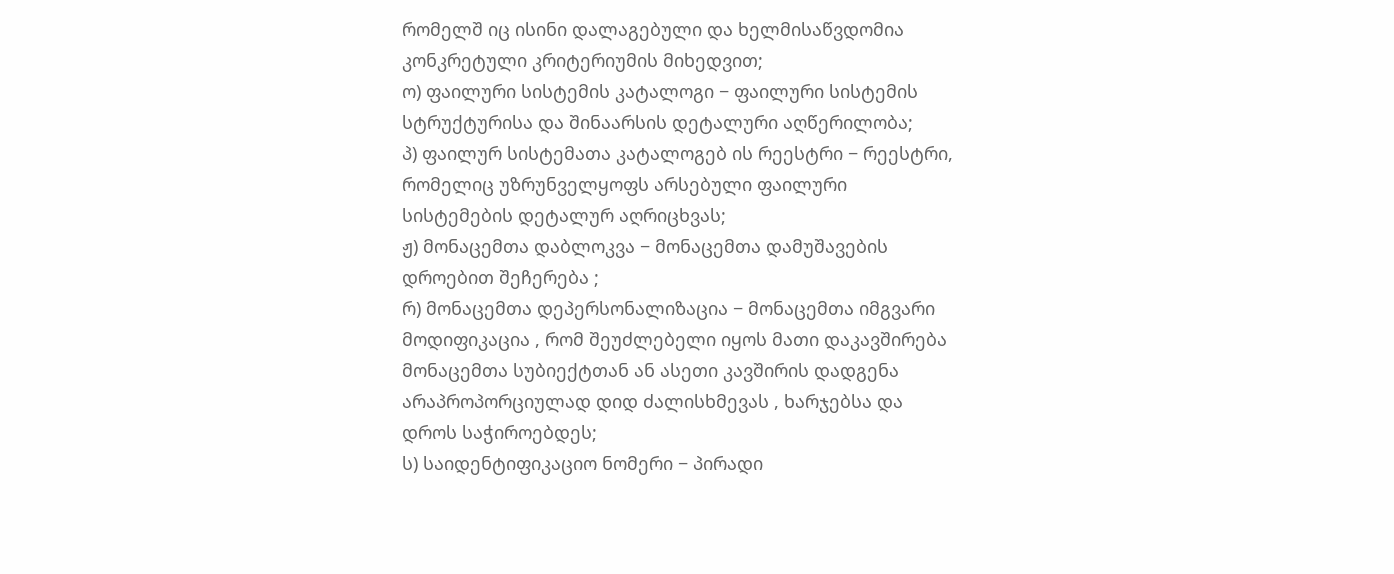რომელშ იც ისინი დალაგებული და ხელმისაწვდომია კონკრეტული კრიტერიუმის მიხედვით;
ო) ფაილური სისტემის კატალოგი − ფაილური სისტემის სტრუქტურისა და შინაარსის დეტალური აღწერილობა;
პ) ფაილურ სისტემათა კატალოგებ ის რეესტრი − რეესტრი, რომელიც უზრუნველყოფს არსებული ფაილური სისტემების დეტალურ აღრიცხვას;
ჟ) მონაცემთა დაბლოკვა − მონაცემთა დამუშავების დროებით შეჩერება ;
რ) მონაცემთა დეპერსონალიზაცია − მონაცემთა იმგვარი მოდიფიკაცია , რომ შეუძლებელი იყოს მათი დაკავშირება მონაცემთა სუბიექტთან ან ასეთი კავშირის დადგენა არაპროპორციულად დიდ ძალისხმევას , ხარჯებსა და დროს საჭიროებდეს;
ს) საიდენტიფიკაციო ნომერი − პირადი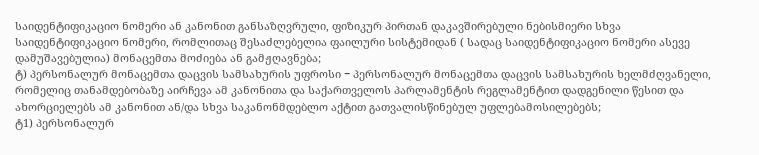საიდენტიფიკაციო ნომერი ან კანონით განსაზღვრული, ფიზიკურ პირთან დაკავშირებული ნებისმიერი სხვა საიდენტიფიკაციო ნომერი, რომლითაც შესაძლებელია ფაილური სისტემიდან ( სადაც საიდენტიფიკაციო ნომერი ასევე დამუშავებულია) მონაცემთა მოძიება ან გამჟღავნება;
ტ) პერსონალურ მონაცემთა დაცვის სამსახურის უფროსი − პერსონალურ მონაცემთა დაცვის სამსახურის ხელმძღვანელი, რომელიც თანამდებობაზე აირჩევა ამ კანონითა და საქართველოს პარლამენტის რეგლამენტით დადგენილი წესით და ახორციელებს ამ კანონით ან/და სხვა საკანონმდებლო აქტით გათვალისწინებულ უფლებამოსილებებს;
ტ1) პერსონალურ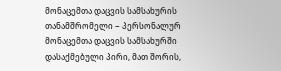მონაცემთა დაცვის სამსახურის თანამშრომელი − პერსონალურ მონაცემთა დაცვის სამსახურში დასაქმებული პირი, მათ შორის,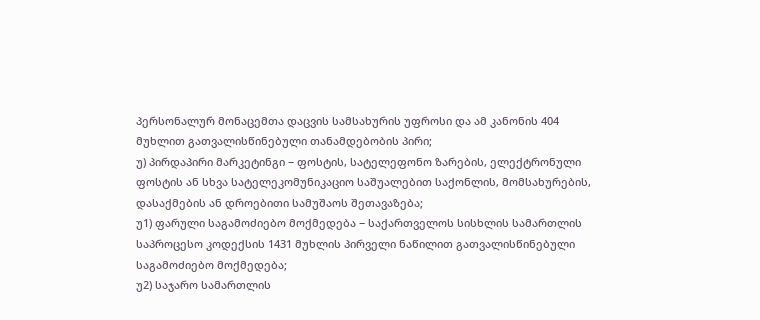პერსონალურ მონაცემთა დაცვის სამსახურის უფროსი და ამ კანონის 404 მუხლით გათვალისწინებული თანამდებობის პირი;
უ) პირდაპირი მარკეტინგი − ფოსტის, სატელეფონო ზარების, ელექტრონული ფოსტის ან სხვა სატელეკომუნიკაციო საშუალებით საქონლის, მომსახურების, დასაქმების ან დროებითი სამუშაოს შეთავაზება;
უ1) ფარული საგამოძიებო მოქმედება − საქართველოს სისხლის სამართლის საპროცესო კოდექსის 1431 მუხლის პირველი ნაწილით გათვალისწინებული საგამოძიებო მოქმედება;
უ2) საჯარო სამართლის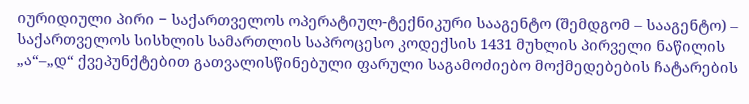იურიდიული პირი − საქართველოს ოპერატიულ-ტექნიკური სააგენტო (შემდგომ – სააგენტო) – საქართველოს სისხლის სამართლის საპროცესო კოდექსის 1431 მუხლის პირველი ნაწილის „ა“–„დ“ ქვეპუნქტებით გათვალისწინებული ფარული საგამოძიებო მოქმედებების ჩატარების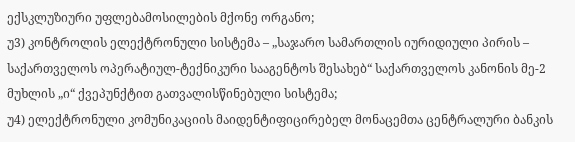ექსკლუზიური უფლებამოსილების მქონე ორგანო;
უ3) კონტროლის ელექტრონული სისტემა – „საჯარო სამართლის იურიდიული პირის – საქართველოს ოპერატიულ-ტექნიკური სააგენტოს შესახებ“ საქართველოს კანონის მე-2 მუხლის „ი“ ქვეპუნქტით გათვალისწინებული სისტემა;
უ4) ელექტრონული კომუნიკაციის მაიდენტიფიცირებელ მონაცემთა ცენტრალური ბანკის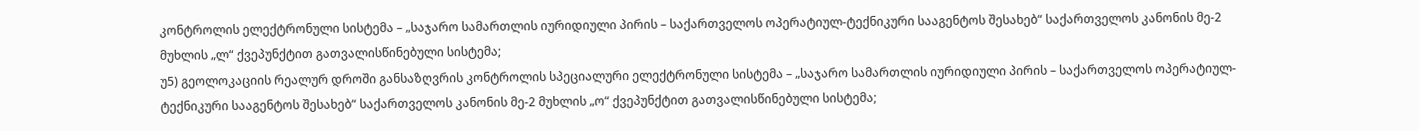კონტროლის ელექტრონული სისტემა – „საჯარო სამართლის იურიდიული პირის – საქართველოს ოპერატიულ-ტექნიკური სააგენტოს შესახებ“ საქართველოს კანონის მე-2 მუხლის „ლ“ ქვეპუნქტით გათვალისწინებული სისტემა;
უ5) გეოლოკაციის რეალურ დროში განსაზღვრის კონტროლის სპეციალური ელექტრონული სისტემა – „საჯარო სამართლის იურიდიული პირის – საქართველოს ოპერატიულ-ტექნიკური სააგენტოს შესახებ“ საქართველოს კანონის მე-2 მუხლის „ო“ ქვეპუნქტით გათვალისწინებული სისტემა;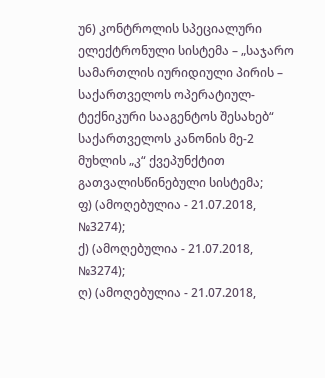უ6) კონტროლის სპეციალური ელექტრონული სისტემა – „საჯარო სამართლის იურიდიული პირის – საქართველოს ოპერატიულ-ტექნიკური სააგენტოს შესახებ“ საქართველოს კანონის მე-2 მუხლის „კ“ ქვეპუნქტით გათვალისწინებული სისტემა;
ფ) (ამოღებულია - 21.07.2018, №3274);
ქ) (ამოღებულია - 21.07.2018, №3274);
ღ) (ამოღებულია - 21.07.2018,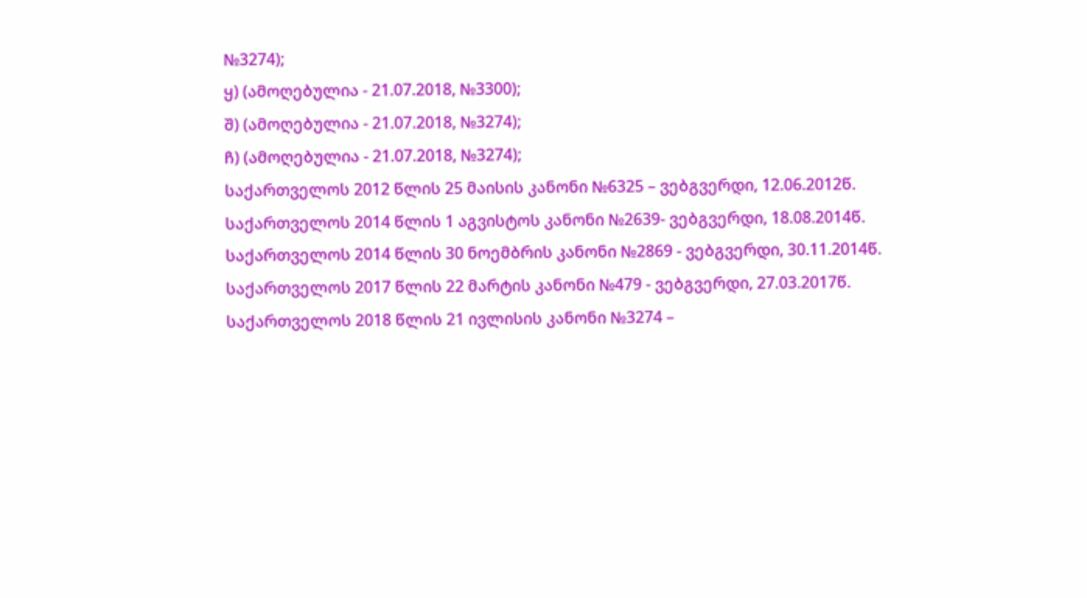№3274);
ყ) (ამოღებულია - 21.07.2018, №3300);
შ) (ამოღებულია - 21.07.2018, №3274);
ჩ) (ამოღებულია - 21.07.2018, №3274);
საქართველოს 2012 წლის 25 მაისის კანონი №6325 – ვებგვერდი, 12.06.2012წ.
საქართველოს 2014 წლის 1 აგვისტოს კანონი №2639- ვებგვერდი, 18.08.2014წ.
საქართველოს 2014 წლის 30 ნოემბრის კანონი №2869 - ვებგვერდი, 30.11.2014წ.
საქართველოს 2017 წლის 22 მარტის კანონი №479 - ვებგვერდი, 27.03.2017წ.
საქართველოს 2018 წლის 21 ივლისის კანონი №3274 –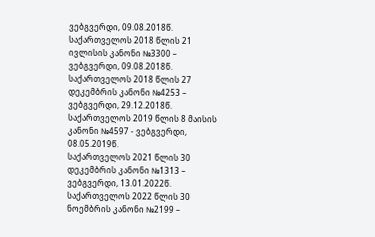ვებგვერდი, 09.08.2018წ.
საქართველოს 2018 წლის 21 ივლისის კანონი №3300 – ვებგვერდი, 09.08.2018წ.
საქართველოს 2018 წლის 27 დეკემბრის კანონი №4253 – ვებგვერდი, 29.12.2018წ.
საქართველოს 2019 წლის 8 მაისის კანონი №4597 - ვებგვერდი, 08.05.2019წ.
საქართველოს 2021 წლის 30 დეკემბრის კანონი №1313 – ვებგვერდი, 13.01.2022წ.
საქართველოს 2022 წლის 30 ნოემბრის კანონი №2199 –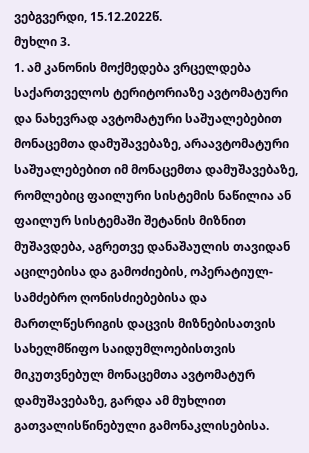ვებგვერდი, 15.12.2022წ.
მუხლი 3.
1. ამ კანონის მოქმედება ვრცელდება საქართველოს ტერიტორიაზე ავტომატური და ნახევრად ავტომატური საშუალებებით მონაცემთა დამუშავებაზე, არაავტომატური საშუალებებით იმ მონაცემთა დამუშავებაზე, რომლებიც ფაილური სისტემის ნაწილია ან ფაილურ სისტემაში შეტანის მიზნით მუშავდება, აგრეთვე დანაშაულის თავიდან აცილებისა და გამოძიების, ოპერატიულ-სამძებრო ღონისძიებებისა და მართლწესრიგის დაცვის მიზნებისათვის სახელმწიფო საიდუმლოებისთვის მიკუთვნებულ მონაცემთა ავტომატურ დამუშავებაზე, გარდა ამ მუხლით გათვალისწინებული გამონაკლისებისა.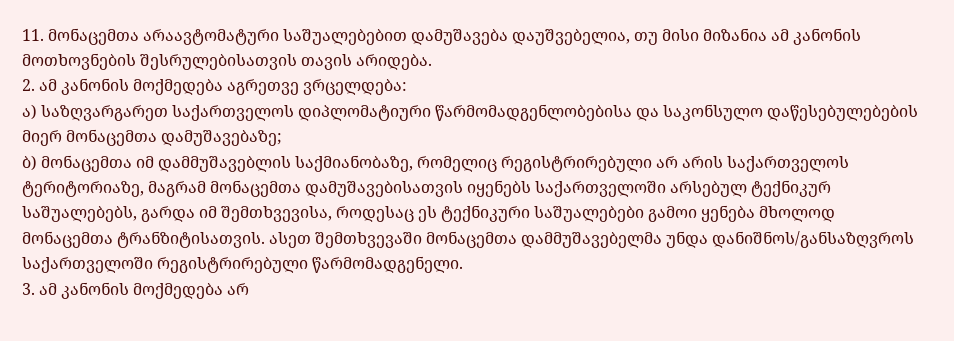11. მონაცემთა არაავტომატური საშუალებებით დამუშავება დაუშვებელია, თუ მისი მიზანია ამ კანონის მოთხოვნების შესრულებისათვის თავის არიდება.
2. ამ კანონის მოქმედება აგრეთვე ვრცელდება:
ა) საზღვარგარეთ საქართველოს დიპლომატიური წარმომადგენლობებისა და საკონსულო დაწესებულებების მიერ მონაცემთა დამუშავებაზე;
ბ) მონაცემთა იმ დამმუშავებლის საქმიანობაზე, რომელიც რეგისტრირებული არ არის საქართველოს ტერიტორიაზე, მაგრამ მონაცემთა დამუშავებისათვის იყენებს საქართველოში არსებულ ტექნიკურ საშუალებებს, გარდა იმ შემთხვევისა, როდესაც ეს ტექნიკური საშუალებები გამოი ყენება მხოლოდ მონაცემთა ტრანზიტისათვის. ასეთ შემთხვევაში მონაცემთა დამმუშავებელმა უნდა დანიშნოს/განსაზღვროს საქართველოში რეგისტრირებული წარმომადგენელი.
3. ამ კანონის მოქმედება არ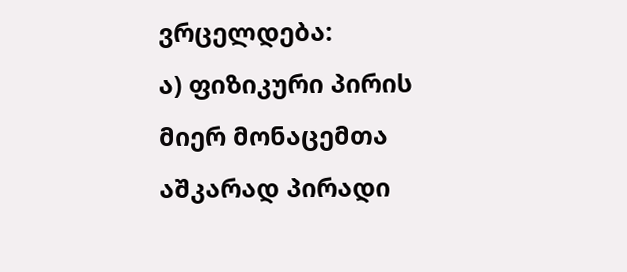ვრცელდება:
ა) ფიზიკური პირის მიერ მონაცემთა აშკარად პირადი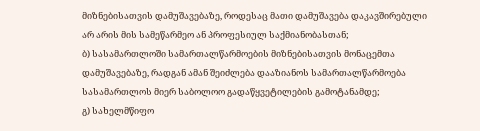მიზნებისათვის დამუშავებაზე, როდესაც მათი დამუშავება დაკავშირებული არ არის მის სამეწარმეო ან პროფესიულ საქმიანობასთან;
ბ) სასამართლოში სამართალწარმოების მიზნებისათვის მონაცემთა დამუშავებაზე, რადგან ამან შეიძლება დააზიანოს სამართალწარმოება სასამართლოს მიერ საბოლოო გადაწყვეტილების გამოტანამდე;
გ) სახელმწიფო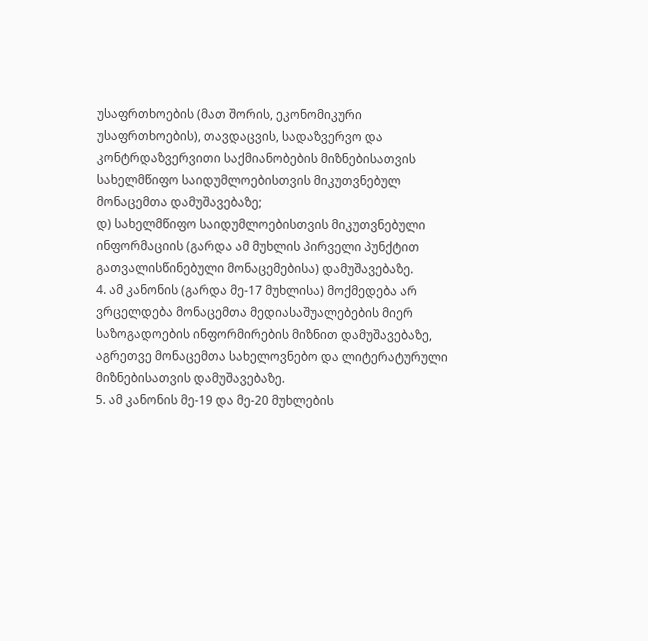უსაფრთხოების (მათ შორის, ეკონომიკური უსაფრთხოების), თავდაცვის, სადაზვერვო და კონტრდაზვერვითი საქმიანობების მიზნებისათვის სახელმწიფო საიდუმლოებისთვის მიკუთვნებულ მონაცემთა დამუშავებაზე;
დ) სახელმწიფო საიდუმლოებისთვის მიკუთვნებული ინფორმაციის (გარდა ამ მუხლის პირველი პუნქტით გათვალისწინებული მონაცემებისა) დამუშავებაზე.
4. ამ კანონის (გარდა მე-17 მუხლისა) მოქმედება არ ვრცელდება მონაცემთა მედიასაშუალებების მიერ საზოგადოების ინფორმირების მიზნით დამუშავებაზე, აგრეთვე მონაცემთა სახელოვნებო და ლიტერატურული მიზნებისათვის დამუშავებაზე.
5. ამ კანონის მე-19 და მე-20 მუხლების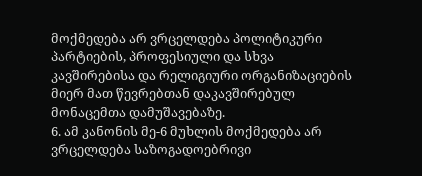მოქმედება არ ვრცელდება პოლიტიკური პარტიების, პროფესიული და სხვა კავშირებისა და რელიგიური ორგანიზაციების მიერ მათ წევრებთან დაკავშირებულ მონაცემთა დამუშავებაზე.
6. ამ კანონის მე-6 მუხლის მოქმედება არ ვრცელდება საზოგადოებრივი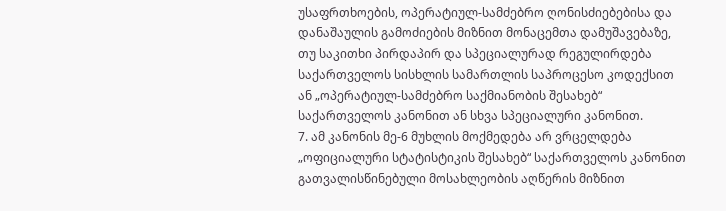უსაფრთხოების, ოპერატიულ-სამძებრო ღონისძიებებისა და დანაშაულის გამოძიების მიზნით მონაცემთა დამუშავებაზე, თუ საკითხი პირდაპირ და სპეციალურად რეგულირდება საქართველოს სისხლის სამართლის საპროცესო კოდექსით ან „ოპერატიულ-სამძებრო საქმიანობის შესახებ“ საქართველოს კანონით ან სხვა სპეციალური კანონით.
7. ამ კანონის მე-6 მუხლის მოქმედება არ ვრცელდება „ოფიციალური სტატისტიკის შესახებ“ საქართველოს კანონით გათვალისწინებული მოსახლეობის აღწერის მიზნით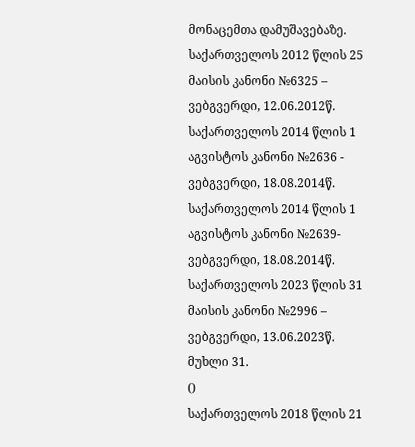მონაცემთა დამუშავებაზე.
საქართველოს 2012 წლის 25 მაისის კანონი №6325 – ვებგვერდი, 12.06.2012წ.
საქართველოს 2014 წლის 1 აგვისტოს კანონი №2636 - ვებგვერდი, 18.08.2014წ.
საქართველოს 2014 წლის 1 აგვისტოს კანონი №2639- ვებგვერდი, 18.08.2014წ.
საქართველოს 2023 წლის 31 მაისის კანონი №2996 – ვებგვერდი, 13.06.2023წ.
მუხლი 31.
()
საქართველოს 2018 წლის 21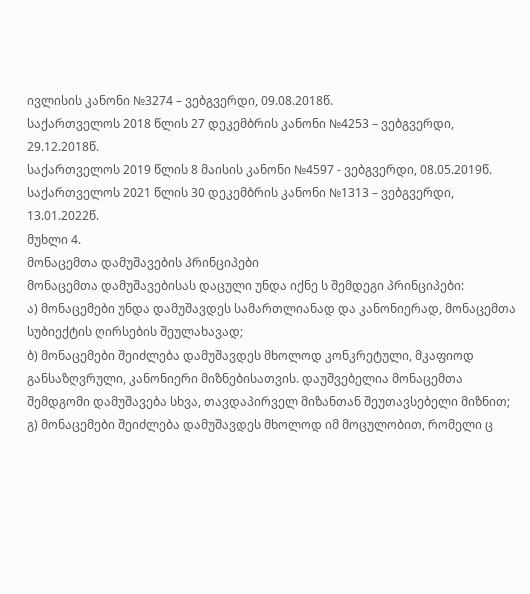ივლისის კანონი №3274 – ვებგვერდი, 09.08.2018წ.
საქართველოს 2018 წლის 27 დეკემბრის კანონი №4253 – ვებგვერდი, 29.12.2018წ.
საქართველოს 2019 წლის 8 მაისის კანონი №4597 - ვებგვერდი, 08.05.2019წ.
საქართველოს 2021 წლის 30 დეკემბრის კანონი №1313 – ვებგვერდი, 13.01.2022წ.
მუხლი 4.
მონაცემთა დამუშავების პრინციპები
მონაცემთა დამუშავებისას დაცული უნდა იქნე ს შემდეგი პრინციპები:
ა) მონაცემები უნდა დამუშავდეს სამართლიანად და კანონიერად, მონაცემთა სუბიექტის ღირსების შეულახავად;
ბ) მონაცემები შეიძლება დამუშავდეს მხოლოდ კონკრეტული, მკაფიოდ განსაზღვრული, კანონიერი მიზნებისათვის. დაუშვებელია მონაცემთა შემდგომი დამუშავება სხვა, თავდაპირველ მიზანთან შეუთავსებელი მიზნით;
გ) მონაცემები შეიძლება დამუშავდეს მხოლოდ იმ მოცულობით, რომელი ც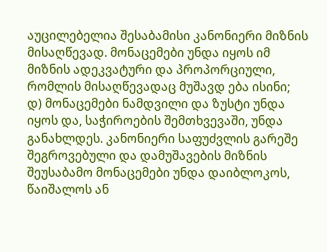აუცილებელია შესაბამისი კანონიერი მიზნის მისაღწევად. მონაცემები უნდა იყოს იმ მიზნის ადეკვატური და პროპორციული, რომლის მისაღწევადაც მუშავდ ება ისინი;
დ) მონაცემები ნამდვილი და ზუსტი უნდა იყოს და, საჭიროების შემთხვევაში, უნდა განახლდეს. კანონიერი საფუძვლის გარეშე შეგროვებული და დამუშავების მიზნის შეუსაბამო მონაცემები უნდა დაიბლოკოს, წაიშალოს ან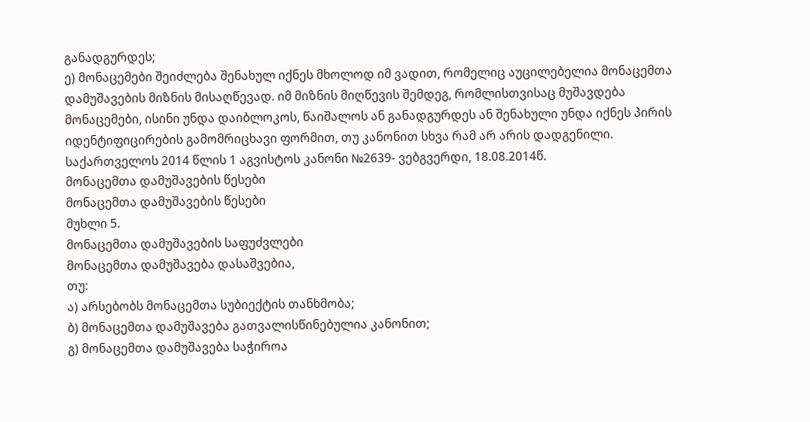განადგურდეს;
ე) მონაცემები შეიძლება შენახულ იქნეს მხოლოდ იმ ვადით, რომელიც აუცილებელია მონაცემთა დამუშავების მიზნის მისაღწევად. იმ მიზნის მიღწევის შემდეგ, რომლისთვისაც მუშავდება მონაცემები, ისინი უნდა დაიბლოკოს, წაიშალოს ან განადგურდეს ან შენახული უნდა იქნეს პირის იდენტიფიცირების გამომრიცხავი ფორმით, თუ კანონით სხვა რამ არ არის დადგენილი.
საქართველოს 2014 წლის 1 აგვისტოს კანონი №2639- ვებგვერდი, 18.08.2014წ.
მონაცემთა დამუშავების წესები
მონაცემთა დამუშავების წესები
მუხლი 5.
მონაცემთა დამუშავების საფუძვლები
მონაცემთა დამუშავება დასაშვებია,
თუ:
ა) არსებობს მონაცემთა სუბიექტის თანხმობა;
ბ) მონაცემთა დამუშავება გათვალისწინებულია კანონით;
გ) მონაცემთა დამუშავება საჭიროა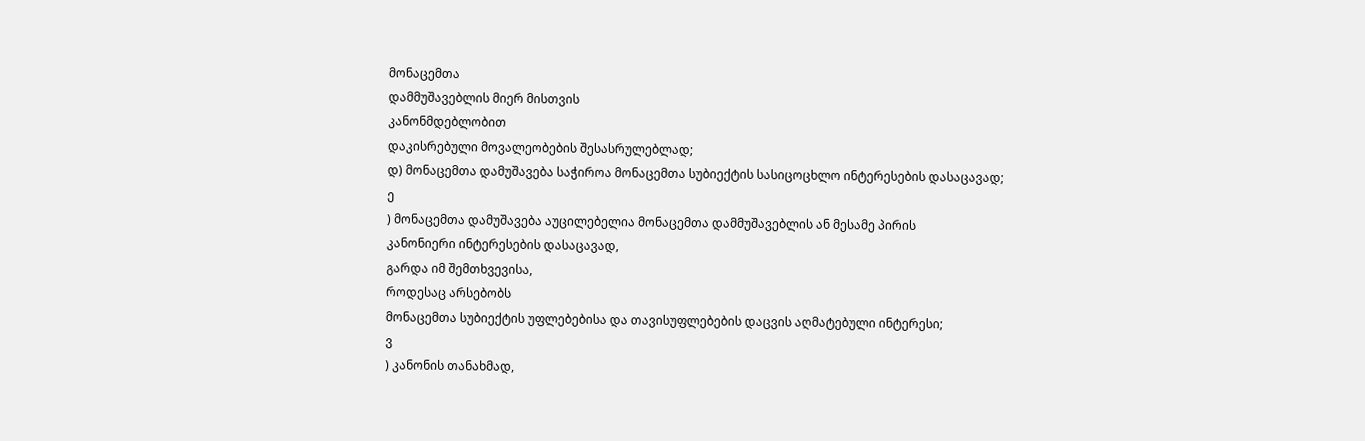მონაცემთა
დამმუშავებლის მიერ მისთვის
კანონმდებლობით
დაკისრებული მოვალეობების შესასრულებლად;
დ) მონაცემთა დამუშავება საჭიროა მონაცემთა სუბიექტის სასიცოცხლო ინტერესების დასაცავად;
ე
) მონაცემთა დამუშავება აუცილებელია მონაცემთა დამმუშავებლის ან მესამე პირის
კანონიერი ინტერესების დასაცავად,
გარდა იმ შემთხვევისა,
როდესაც არსებობს
მონაცემთა სუბიექტის უფლებებისა და თავისუფლებების დაცვის აღმატებული ინტერესი;
ვ
) კანონის თანახმად,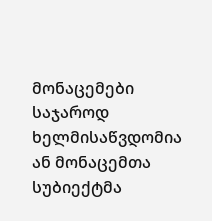მონაცემები საჯაროდ ხელმისაწვდომია ან მონაცემთა სუბიექტმა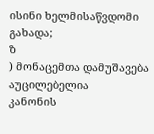ისინი ხელმისაწვდომი გახადა;
ზ
) მონაცემთა დამუშავება აუცილებელია
კანონის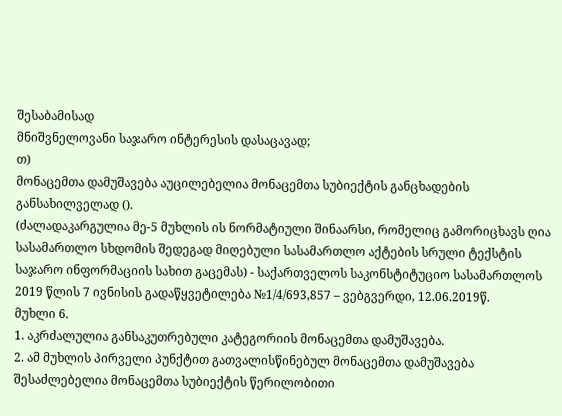შესაბამისად
მნიშვნელოვანი საჯარო ინტერესის დასაცავად;
თ)
მონაცემთა დამუშავება აუცილებელია მონაცემთა სუბიექტის განცხადების განსახილველად ().
(ძალადაკარგულია მე-5 მუხლის ის ნორმატიული შინაარსი, რომელიც გამორიცხავს ღია სასამართლო სხდომის შედეგად მიღებული სასამართლო აქტების სრული ტექსტის საჯარო ინფორმაციის სახით გაცემას) - საქართველოს საკონსტიტუციო სასამართლოს 2019 წლის 7 ივნისის გადაწყვეტილება №1/4/693,857 – ვებგვერდი, 12.06.2019წ.
მუხლი 6.
1. აკრძალულია განსაკუთრებული კატეგორიის მონაცემთა დამუშავება.
2. ამ მუხლის პირველი პუნქტით გათვალისწინებულ მონაცემთა დამუშავება შესაძლებელია მონაცემთა სუბიექტის წერილობითი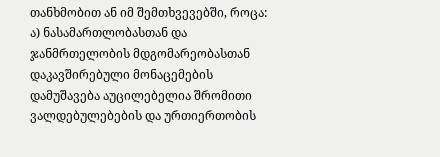თანხმობით ან იმ შემთხვევებში, როცა:
ა) ნასამართლობასთან და ჯანმრთელობის მდგომარეობასთან დაკავშირებული მონაცემების დამუშავება აუცილებელია შრომითი ვალდებულებების და ურთიერთობის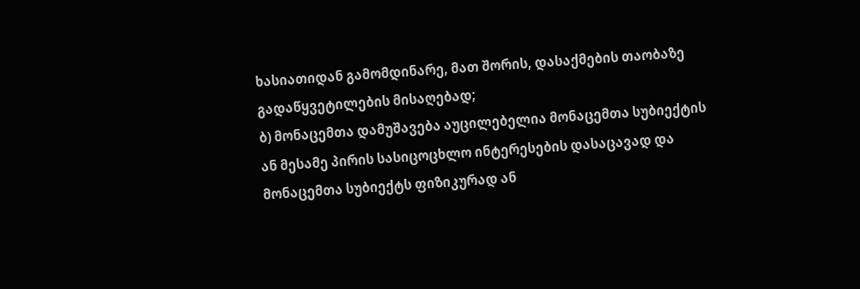ხასიათიდან გამომდინარე, მათ შორის, დასაქმების თაობაზე გადაწყვეტილების მისაღებად;
ბ) მონაცემთა დამუშავება აუცილებელია მონაცემთა სუბიექტის ან მესამე პირის სასიცოცხლო ინტერესების დასაცავად და მონაცემთა სუბიექტს ფიზიკურად ან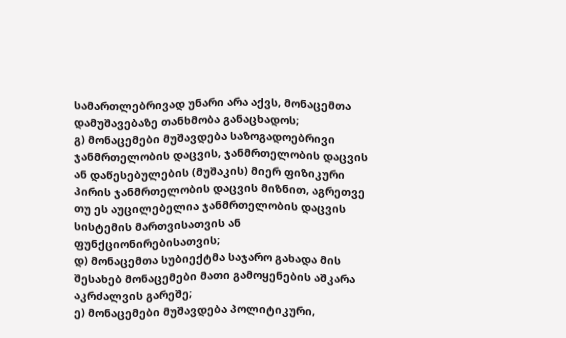სამართლებრივად უნარი არა აქვს, მონაცემთა დამუშავებაზე თანხმობა განაცხადოს;
გ) მონაცემები მუშავდება საზოგადოებრივი ჯანმრთელობის დაცვის, ჯანმრთელობის დაცვის ან დაწესებულების (მუშაკის) მიერ ფიზიკური პირის ჯანმრთელობის დაცვის მიზნით, აგრეთვე თუ ეს აუცილებელია ჯანმრთელობის დაცვის სისტემის მართვისათვის ან ფუნქციონირებისათვის;
დ) მონაცემთა სუბიექტმა საჯარო გახადა მის შესახებ მონაცემები მათი გამოყენების აშკარა აკრძალვის გარეშე;
ე) მონაცემები მუშავდება პოლიტიკური,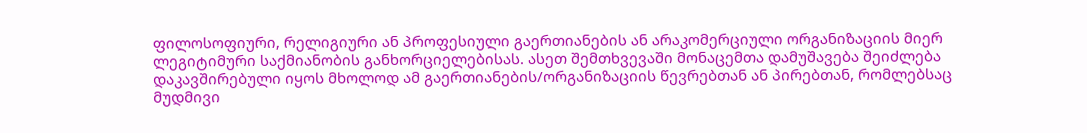ფილოსოფიური, რელიგიური ან პროფესიული გაერთიანების ან არაკომერციული ორგანიზაციის მიერ ლეგიტიმური საქმიანობის განხორციელებისას. ასეთ შემთხვევაში მონაცემთა დამუშავება შეიძლება დაკავშირებული იყოს მხოლოდ ამ გაერთიანების/ორგანიზაციის წევრებთან ან პირებთან, რომლებსაც მუდმივი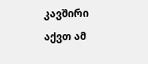კავშირი აქვთ ამ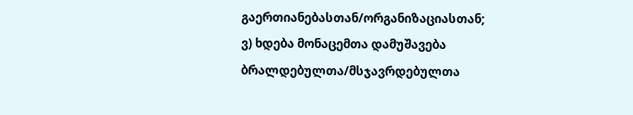გაერთიანებასთან/ორგანიზაციასთან;
ვ) ხდება მონაცემთა დამუშავება ბრალდებულთა/მსჯავრდებულთა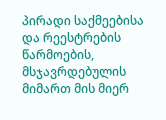პირადი საქმეებისა და რეესტრების წარმოების, მსჯავრდებულის მიმართ მის მიერ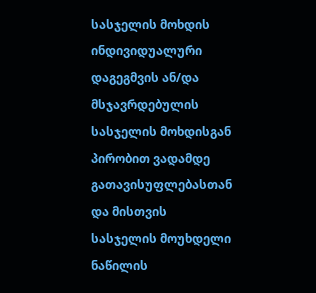სასჯელის მოხდის ინდივიდუალური დაგეგმვის ან/და მსჯავრდებულის სასჯელის მოხდისგან პირობით ვადამდე გათავისუფლებასთან და მისთვის სასჯელის მოუხდელი ნაწილის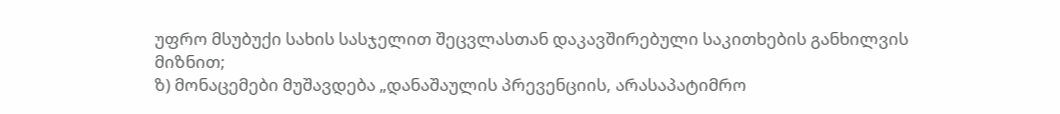უფრო მსუბუქი სახის სასჯელით შეცვლასთან დაკავშირებული საკითხების განხილვის მიზნით;
ზ) მონაცემები მუშავდება „დანაშაულის პრევენციის, არასაპატიმრო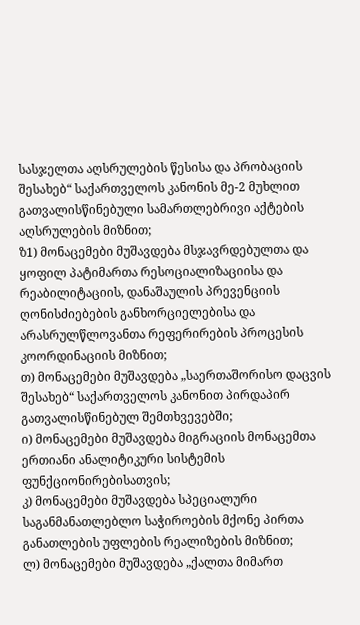სასჯელთა აღსრულების წესისა და პრობაციის შესახებ“ საქართველოს კანონის მე-2 მუხლით გათვალისწინებული სამართლებრივი აქტების აღსრულების მიზნით;
ზ1) მონაცემები მუშავდება მსჯავრდებულთა და ყოფილ პატიმართა რესოციალიზაციისა და რეაბილიტაციის, დანაშაულის პრევენციის ღონისძიებების განხორციელებისა და არასრულწლოვანთა რეფერირების პროცესის კოორდინაციის მიზნით;
თ) მონაცემები მუშავდება „საერთაშორისო დაცვის შესახებ“ საქართველოს კანონით პირდაპირ გათვალისწინებულ შემთხვევებში;
ი) მონაცემები მუშავდება მიგრაციის მონაცემთა ერთიანი ანალიტიკური სისტემის ფუნქციონირებისათვის;
კ) მონაცემები მუშავდება სპეციალური საგანმანათლებლო საჭიროების მქონე პირთა განათლების უფლების რეალიზების მიზნით;
ლ) მონაცემები მუშავდება „ქალთა მიმართ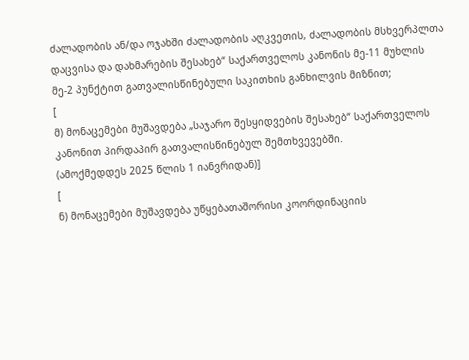ძალადობის ან/და ოჯახში ძალადობის აღკვეთის, ძალადობის მსხვერპლთა დაცვისა და დახმარების შესახებ“ საქართველოს კანონის მე-11 მუხლის მე-2 პუნქტით გათვალისწინებული საკითხის განხილვის მიზნით;
[
მ) მონაცემები მუშავდება „საჯარო შესყიდვების შესახებ“ საქართველოს კანონით პირდაპირ გათვალისწინებულ შემთხვევებში.
(ამოქმედდეს 2025 წლის 1 იანვრიდან)]
[
ნ) მონაცემები მუშავდება უწყებათაშორისი კოორდინაციის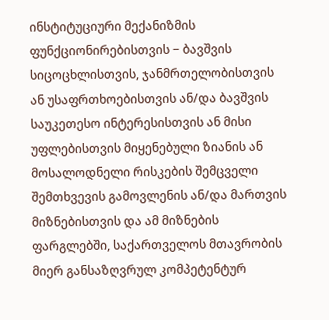ინსტიტუციური მექანიზმის ფუნქციონირებისთვის − ბავშვის სიცოცხლისთვის, ჯანმრთელობისთვის ან უსაფრთხოებისთვის ან/და ბავშვის საუკეთესო ინტერესისთვის ან მისი უფლებისთვის მიყენებული ზიანის ან მოსალოდნელი რისკების შემცველი შემთხვევის გამოვლენის ან/და მართვის მიზნებისთვის და ამ მიზნების ფარგლებში, საქართველოს მთავრობის მიერ განსაზღვრულ კომპეტენტურ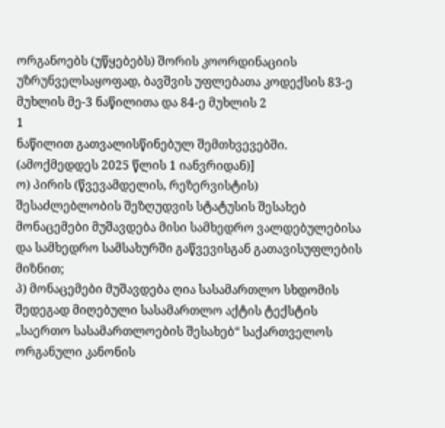ორგანოებს (უწყებებს) შორის კოორდინაციის უზრუნველსაყოფად, ბავშვის უფლებათა კოდექსის 83-ე მუხლის მე-3 ნაწილითა და 84-ე მუხლის 2
1
ნაწილით გათვალისწინებულ შემთხვევებში.
(ამოქმედდეს 2025 წლის 1 იანვრიდან)]
ო) პირის (წვევამდელის, რეზერვისტის) შესაძლებლობის შეზღუდვის სტატუსის შესახებ მონაცემები მუშავდება მისი სამხედრო ვალდებულებისა და სამხედრო სამსახურში გაწვევისგან გათავისუფლების მიზნით;
პ) მონაცემები მუშავდება ღია სასამართლო სხდომის შედეგად მიღებული სასამართლო აქტის ტექსტის „საერთო სასამართლოების შესახებ“ საქართველოს ორგანული კანონის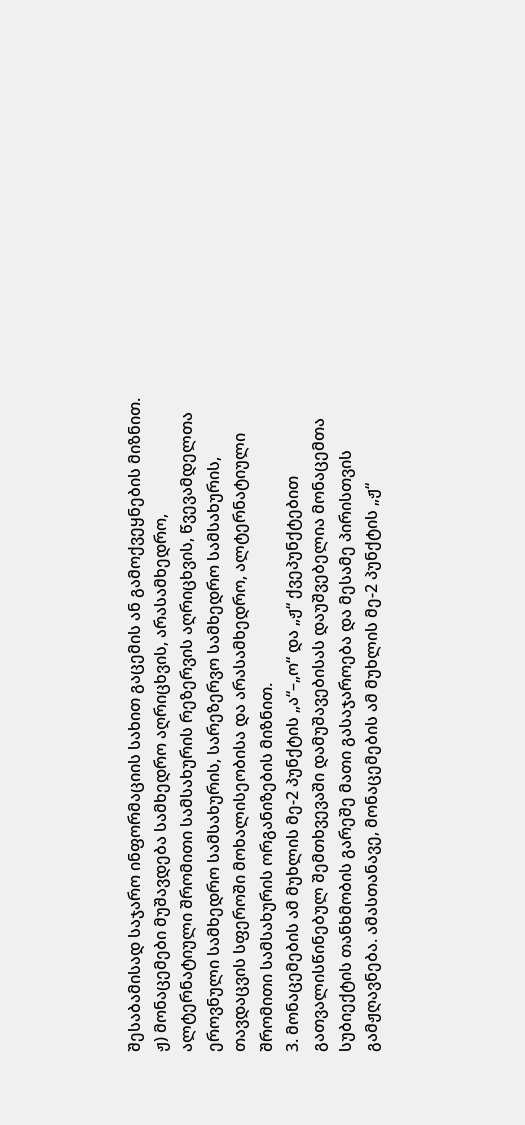შესაბამისად საჯარო ინფორმაციის სახით გაცემის ან გამოქვეყნების მიზნით.
ჟ) მონაცემები მუშავდება სამხედრო აღრიცხვის, არასამხედრო, ალტერნატიული შრომითი სამსახურის რეზერვის აღრიცხვის, წვევამდელთა ეროვნული სამხედრო სამსახურის, სარეზერვო სამხედრო სამსახურის, თავდაცვის სფეროში მოხალისეობისა და არასამხედრო, ალტერნატიული შრომითი სამსახურის ორგანიზების მიზნით.
3. მონაცემების ამ მუხლის მე-2 პუნქტის „ა“–„ო“ და „ჟ“ ქვეპუნქტებით გათვალისწინებულ შემთხვევაში დამუშავებისას დაუშვებელია მონაცემთა სუბიექტის თანხმობის გარეშე მათი გასაჯაროება და მესამე პირისთვის გამჟღავნება. ამასთანავე, მონაცემების ამ მუხლის მე-2 პუნქტის „ჟ“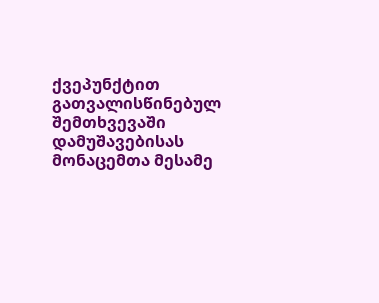ქვეპუნქტით გათვალისწინებულ შემთხვევაში დამუშავებისას მონაცემთა მესამე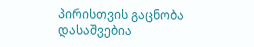პირისთვის გაცნობა დასაშვებია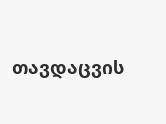თავდაცვის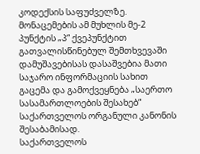კოდექსის საფუძველზე. მონაცემების ამ მუხლის მე-2 პუნქტის „პ“ ქვეპუნქტით გათვალისწინებულ შემთხვევაში დამუშავებისას დასაშვებია მათი საჯარო ინფორმაციის სახით გაცემა და გამოქვეყნება „საერთო სასამართლოების შესახებ“ საქართველოს ორგანული კანონის შესაბამისად.
საქართველოს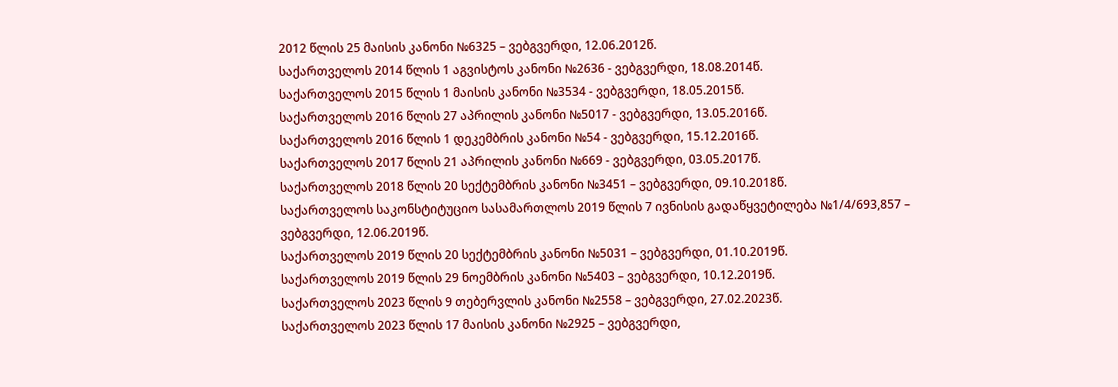2012 წლის 25 მაისის კანონი №6325 – ვებგვერდი, 12.06.2012წ.
საქართველოს 2014 წლის 1 აგვისტოს კანონი №2636 - ვებგვერდი, 18.08.2014წ.
საქართველოს 2015 წლის 1 მაისის კანონი №3534 - ვებგვერდი, 18.05.2015წ.
საქართველოს 2016 წლის 27 აპრილის კანონი №5017 - ვებგვერდი, 13.05.2016წ.
საქართველოს 2016 წლის 1 დეკემბრის კანონი №54 - ვებგვერდი, 15.12.2016წ.
საქართველოს 2017 წლის 21 აპრილის კანონი №669 - ვებგვერდი, 03.05.2017წ.
საქართველოს 2018 წლის 20 სექტემბრის კანონი №3451 – ვებგვერდი, 09.10.2018წ.
საქართველოს საკონსტიტუციო სასამართლოს 2019 წლის 7 ივნისის გადაწყვეტილება №1/4/693,857 – ვებგვერდი, 12.06.2019წ.
საქართველოს 2019 წლის 20 სექტემბრის კანონი №5031 – ვებგვერდი, 01.10.2019წ.
საქართველოს 2019 წლის 29 ნოემბრის კანონი №5403 – ვებგვერდი, 10.12.2019წ.
საქართველოს 2023 წლის 9 თებერვლის კანონი №2558 – ვებგვერდი, 27.02.2023წ.
საქართველოს 2023 წლის 17 მაისის კანონი №2925 – ვებგვერდი,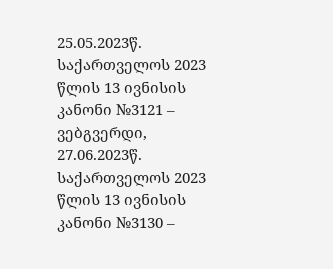25.05.2023წ.
საქართველოს 2023 წლის 13 ივნისის კანონი №3121 – ვებგვერდი, 27.06.2023წ.
საქართველოს 2023 წლის 13 ივნისის კანონი №3130 –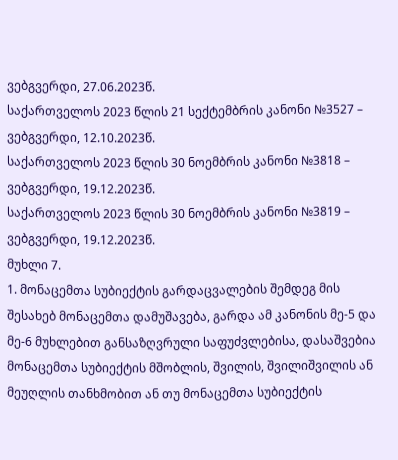ვებგვერდი, 27.06.2023წ.
საქართველოს 2023 წლის 21 სექტემბრის კანონი №3527 – ვებგვერდი, 12.10.2023წ.
საქართველოს 2023 წლის 30 ნოემბრის კანონი №3818 – ვებგვერდი, 19.12.2023წ.
საქართველოს 2023 წლის 30 ნოემბრის კანონი №3819 – ვებგვერდი, 19.12.2023წ.
მუხლი 7.
1. მონაცემთა სუბიექტის გარდაცვალების შემდეგ მის შესახებ მონაცემთა დამუშავება, გარდა ამ კანონის მე-5 და მე-6 მუხლებით განსაზღვრული საფუძვლებისა, დასაშვებია მონაცემთა სუბიექტის მშობლის, შვილის, შვილიშვილის ან მეუღლის თანხმობით ან თუ მონაცემთა სუბიექტის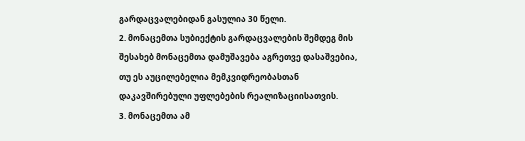გარდაცვალებიდან გასულია 30 წელი.
2. მონაცემთა სუბიექტის გარდაცვალების შემდეგ მის შესახებ მონაცემთა დამუშავება აგრეთვე დასაშვებია, თუ ეს აუცილებელია მემკვიდრეობასთან დაკავშირებული უფლებების რეალიზაციისათვის.
3. მონაცემთა ამ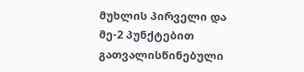მუხლის პირველი და მე-2 პუნქტებით გათვალისწინებული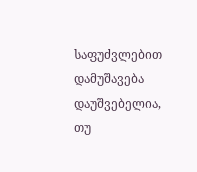საფუძვლებით დამუშავება დაუშვებელია, თუ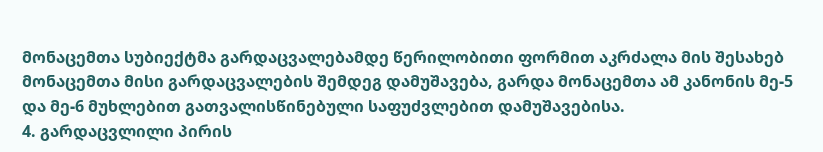მონაცემთა სუბიექტმა გარდაცვალებამდე წერილობითი ფორმით აკრძალა მის შესახებ მონაცემთა მისი გარდაცვალების შემდეგ დამუშავება, გარდა მონაცემთა ამ კანონის მე-5 და მე-6 მუხლებით გათვალისწინებული საფუძვლებით დამუშავებისა.
4. გარდაცვლილი პირის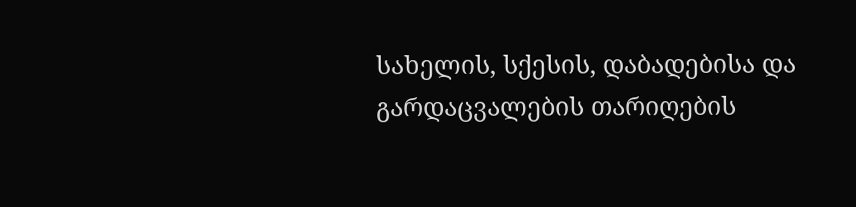სახელის, სქესის, დაბადებისა და გარდაცვალების თარიღების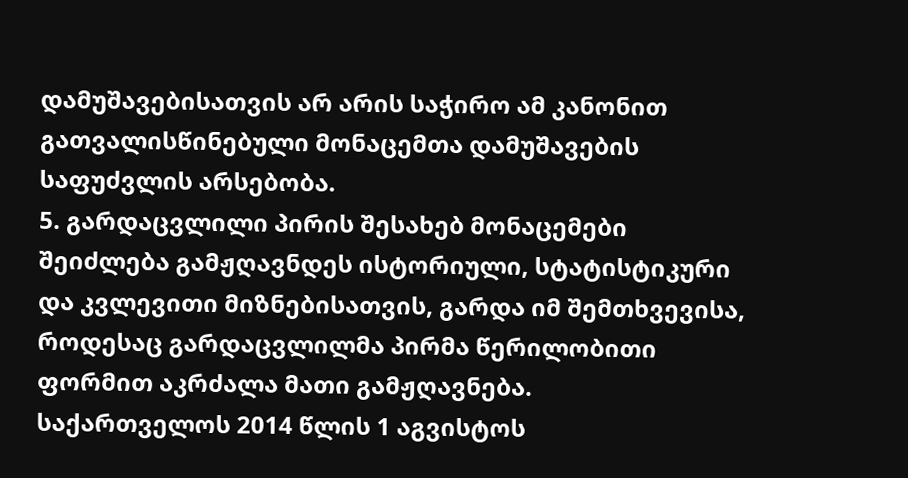დამუშავებისათვის არ არის საჭირო ამ კანონით გათვალისწინებული მონაცემთა დამუშავების საფუძვლის არსებობა.
5. გარდაცვლილი პირის შესახებ მონაცემები შეიძლება გამჟღავნდეს ისტორიული, სტატისტიკური და კვლევითი მიზნებისათვის, გარდა იმ შემთხვევისა, როდესაც გარდაცვლილმა პირმა წერილობითი ფორმით აკრძალა მათი გამჟღავნება.
საქართველოს 2014 წლის 1 აგვისტოს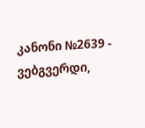კანონი №2639 - ვებგვერდი,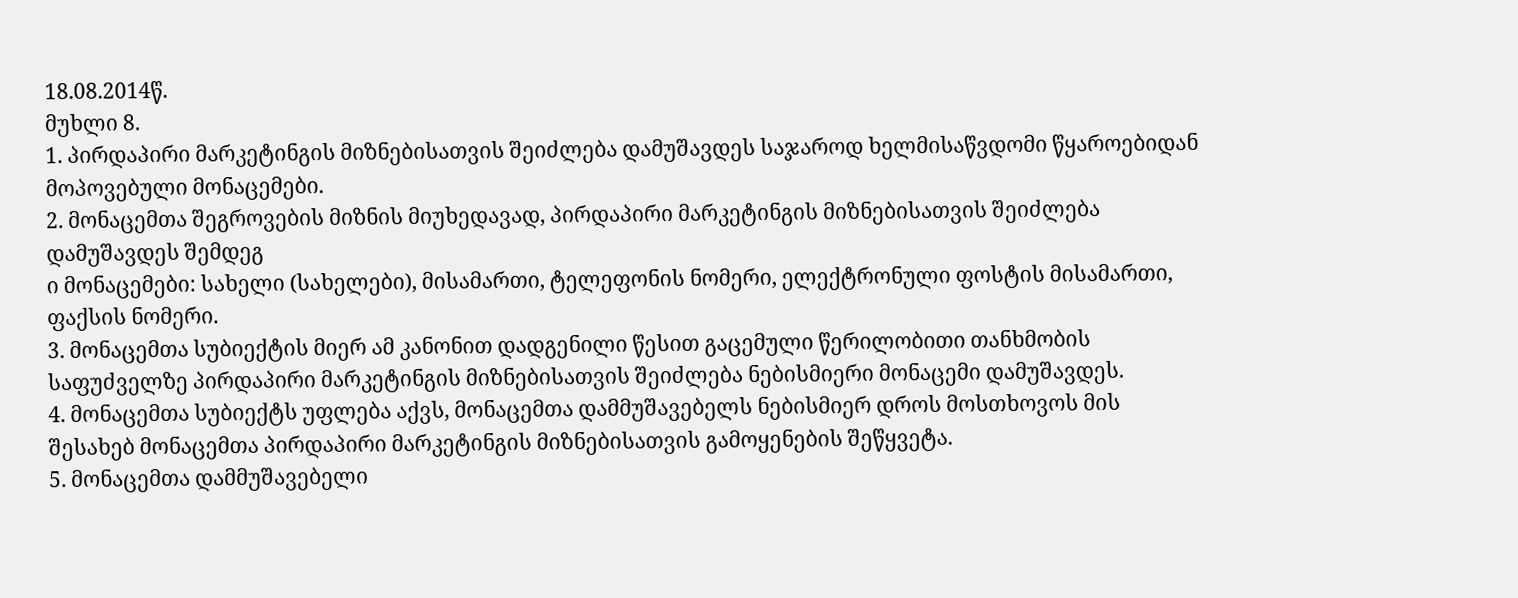18.08.2014წ.
მუხლი 8.
1. პირდაპირი მარკეტინგის მიზნებისათვის შეიძლება დამუშავდეს საჯაროდ ხელმისაწვდომი წყაროებიდან მოპოვებული მონაცემები.
2. მონაცემთა შეგროვების მიზნის მიუხედავად, პირდაპირი მარკეტინგის მიზნებისათვის შეიძლება დამუშავდეს შემდეგ
ი მონაცემები: სახელი (სახელები), მისამართი, ტელეფონის ნომერი, ელექტრონული ფოსტის მისამართი, ფაქსის ნომერი.
3. მონაცემთა სუბიექტის მიერ ამ კანონით დადგენილი წესით გაცემული წერილობითი თანხმობის საფუძველზე პირდაპირი მარკეტინგის მიზნებისათვის შეიძლება ნებისმიერი მონაცემი დამუშავდეს.
4. მონაცემთა სუბიექტს უფლება აქვს, მონაცემთა დამმუშავებელს ნებისმიერ დროს მოსთხოვოს მის შესახებ მონაცემთა პირდაპირი მარკეტინგის მიზნებისათვის გამოყენების შეწყვეტა.
5. მონაცემთა დამმუშავებელი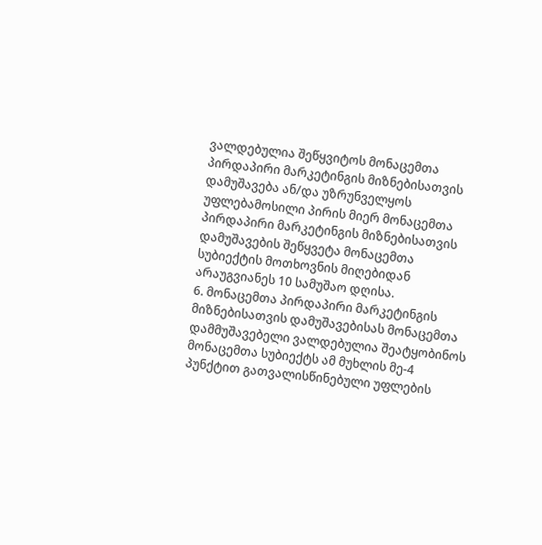ვალდებულია შეწყვიტოს მონაცემთა პირდაპირი მარკეტინგის მიზნებისათვის დამუშავება ან/და უზრუნველყოს უფლებამოსილი პირის მიერ მონაცემთა პირდაპირი მარკეტინგის მიზნებისათვის დამუშავების შეწყვეტა მონაცემთა სუბიექტის მოთხოვნის მიღებიდან არაუგვიანეს 10 სამუშაო დღისა.
6. მონაცემთა პირდაპირი მარკეტინგის მიზნებისათვის დამუშავებისას მონაცემთა დამმუშავებელი ვალდებულია შეატყობინოს მონაცემთა სუბიექტს ამ მუხლის მე-4 პუნქტით გათვალისწინებული უფლების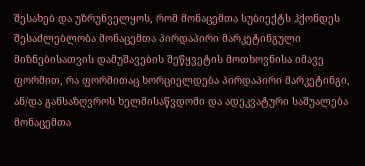შესახებ და უზრუნველყოს, რომ მონაცემთა სუბიექტს ჰქონდეს შესაძლებლობა მონაცემთა პირდაპირი მარკეტინგული მიზნებისათვის დამუშავების შეწყვეტის მოთხოვნისა იმავე ფორმით, რა ფორმითაც ხორციელდება პირდაპირი მარკეტინგი, ან/და განსაზღვროს ხელმისაწვდომი და ადეკვატური საშუალება მონაცემთა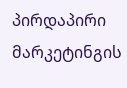პირდაპირი მარკეტინგის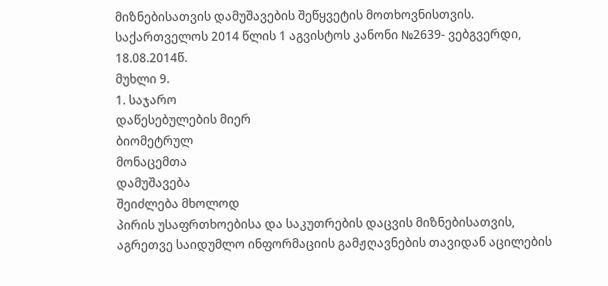მიზნებისათვის დამუშავების შეწყვეტის მოთხოვნისთვის.
საქართველოს 2014 წლის 1 აგვისტოს კანონი №2639- ვებგვერდი, 18.08.2014წ.
მუხლი 9.
1. საჯარო
დაწესებულების მიერ
ბიომეტრულ
მონაცემთა
დამუშავება
შეიძლება მხოლოდ
პირის უსაფრთხოებისა და საკუთრების დაცვის მიზნებისათვის, აგრეთვე საიდუმლო ინფორმაციის გამჟღავნების თავიდან აცილების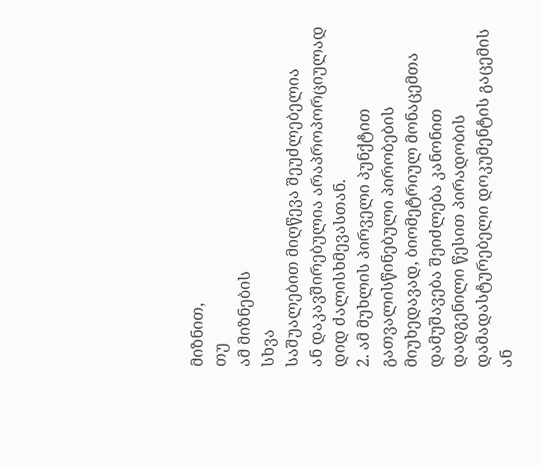მიზნით,
თუ
ამ მიზნების
სხვა
საშუალებით მიღწევა შეუძლებელია
ან დაკავშირებულია არაპროპორციულად დიდ ძალისხმევასთან.
2. ამ მუხლის პირველი პუნქტით გათვალისწინებული პირობების მიუხედავად, ბიომეტრიულ მონაცემთა დამუშავება შეიძლება კანონით დადგენილი წესით პირადობის დამადასტურებელი დოკუმენტის გაცემის ან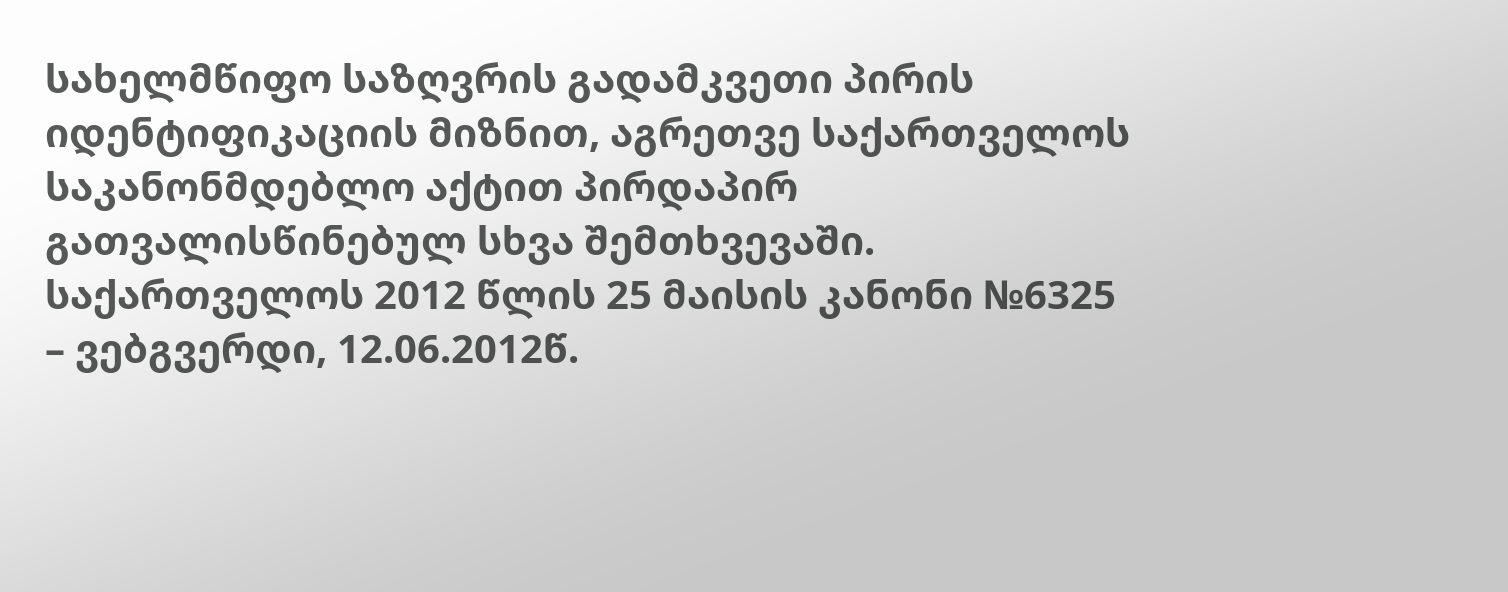სახელმწიფო საზღვრის გადამკვეთი პირის იდენტიფიკაციის მიზნით, აგრეთვე საქართველოს საკანონმდებლო აქტით პირდაპირ გათვალისწინებულ სხვა შემთხვევაში.
საქართველოს 2012 წლის 25 მაისის კანონი №6325 – ვებგვერდი, 12.06.2012წ.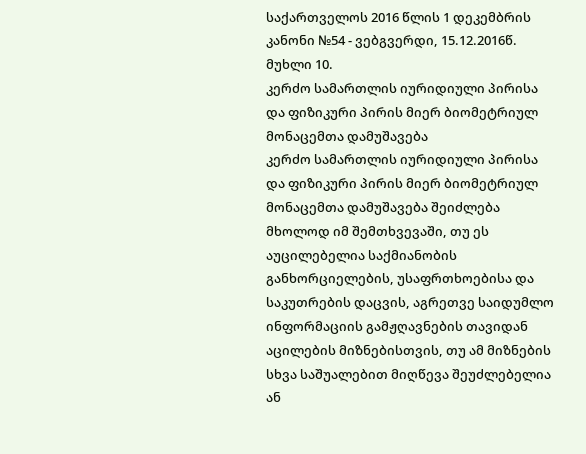საქართველოს 2016 წლის 1 დეკემბრის კანონი №54 - ვებგვერდი, 15.12.2016წ.
მუხლი 10.
კერძო სამართლის იურიდიული პირისა და ფიზიკური პირის მიერ ბიომეტრიულ მონაცემთა დამუშავება
კერძო სამართლის იურიდიული პირისა და ფიზიკური პირის მიერ ბიომეტრიულ მონაცემთა დამუშავება შეიძლება მხოლოდ იმ შემთხვევაში, თუ ეს აუცილებელია საქმიანობის განხორციელების, უსაფრთხოებისა და საკუთრების დაცვის, აგრეთვე საიდუმლო ინფორმაციის გამჟღავნების თავიდან აცილების მიზნებისთვის, თუ ამ მიზნების სხვა საშუალებით მიღწევა შეუძლებელია ან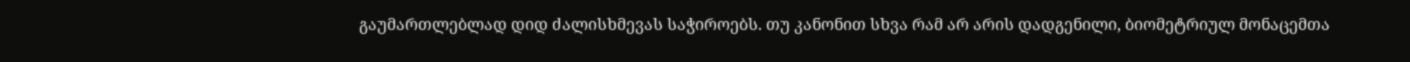გაუმართლებლად დიდ ძალისხმევას საჭიროებს. თუ კანონით სხვა რამ არ არის დადგენილი, ბიომეტრიულ მონაცემთა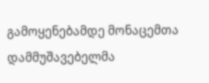გამოყენებამდე მონაცემთა დამმუშავებელმა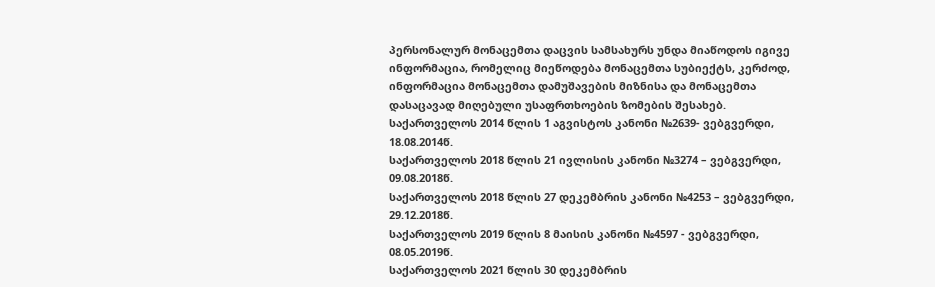პერსონალურ მონაცემთა დაცვის სამსახურს უნდა მიაწოდოს იგივე ინფორმაცია, რომელიც მიეწოდება მონაცემთა სუბიექტს, კერძოდ, ინფორმაცია მონაცემთა დამუშავების მიზნისა და მონაცემთა დასაცავად მიღებული უსაფრთხოების ზომების შესახებ.
საქართველოს 2014 წლის 1 აგვისტოს კანონი №2639- ვებგვერდი, 18.08.2014წ.
საქართველოს 2018 წლის 21 ივლისის კანონი №3274 – ვებგვერდი, 09.08.2018წ.
საქართველოს 2018 წლის 27 დეკემბრის კანონი №4253 – ვებგვერდი, 29.12.2018წ.
საქართველოს 2019 წლის 8 მაისის კანონი №4597 - ვებგვერდი, 08.05.2019წ.
საქართველოს 2021 წლის 30 დეკემბრის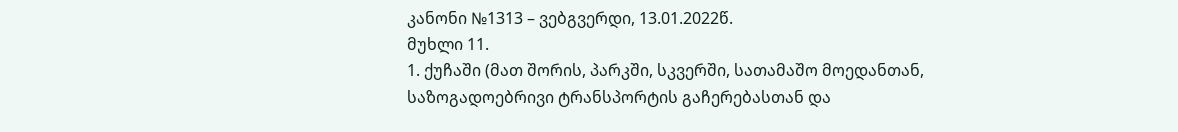კანონი №1313 – ვებგვერდი, 13.01.2022წ.
მუხლი 11.
1. ქუჩაში (მათ შორის, პარკში, სკვერში, სათამაშო მოედანთან, საზოგადოებრივი ტრანსპორტის გაჩერებასთან და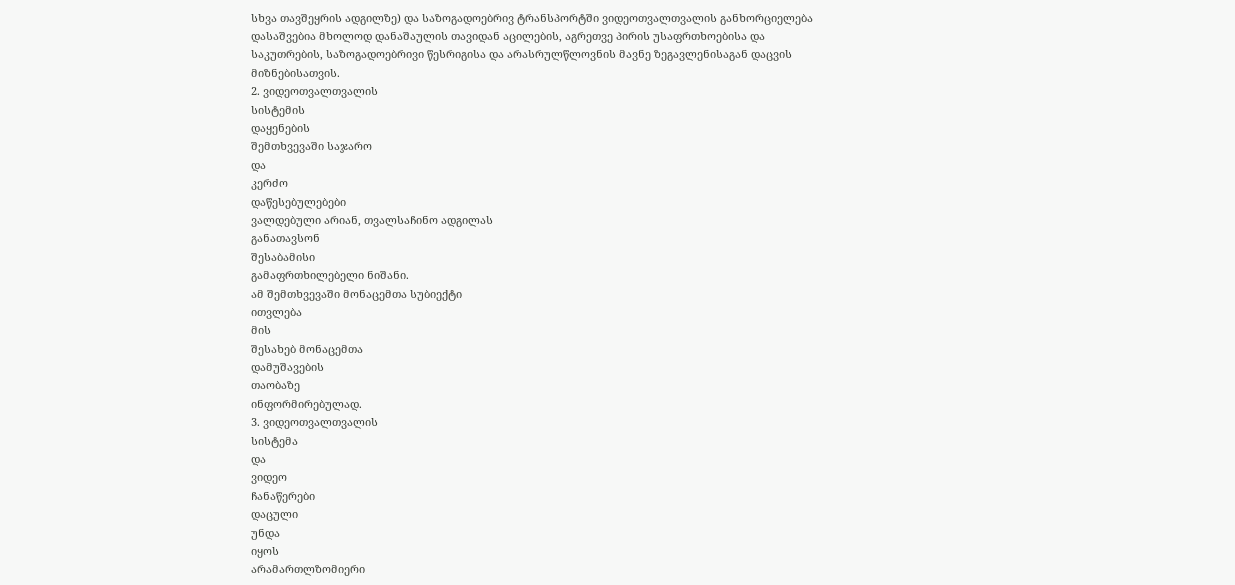სხვა თავშეყრის ადგილზე) და საზოგადოებრივ ტრანსპორტში ვიდეოთვალთვალის განხორციელება დასაშვებია მხოლოდ დანაშაულის თავიდან აცილების, აგრეთვე პირის უსაფრთხოებისა და საკუთრების, საზოგადოებრივი წესრიგისა და არასრულწლოვნის მავნე ზეგავლენისაგან დაცვის მიზნებისათვის.
2. ვიდეოთვალთვალის
სისტემის
დაყენების
შემთხვევაში საჯარო
და
კერძო
დაწესებულებები
ვალდებული არიან, თვალსაჩინო ადგილას
განათავსონ
შესაბამისი
გამაფრთხილებელი ნიშანი.
ამ შემთხვევაში მონაცემთა სუბიექტი
ითვლება
მის
შესახებ მონაცემთა
დამუშავების
თაობაზე
ინფორმირებულად.
3. ვიდეოთვალთვალის
სისტემა
და
ვიდეო
ჩანაწერები
დაცული
უნდა
იყოს
არამართლზომიერი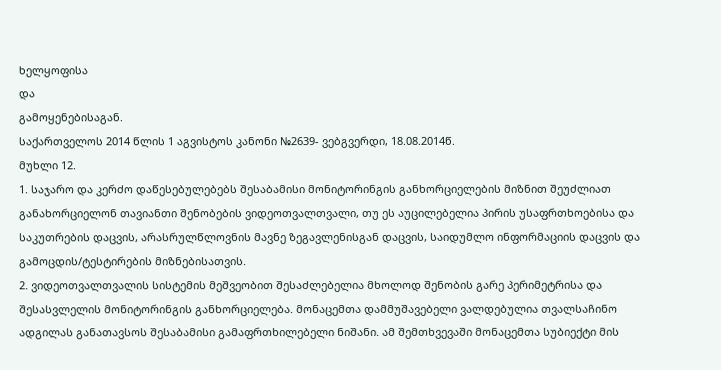ხელყოფისა
და
გამოყენებისაგან.
საქართველოს 2014 წლის 1 აგვისტოს კანონი №2639- ვებგვერდი, 18.08.2014წ.
მუხლი 12.
1. საჯარო და კერძო დაწესებულებებს შესაბამისი მონიტორინგის განხორციელების მიზნით შეუძლიათ განახორციელონ თავიანთი შენობების ვიდეოთვალთვალი, თუ ეს აუცილებელია პირის უსაფრთხოებისა და საკუთრების დაცვის, არასრულწლოვნის მავნე ზეგავლენისგან დაცვის, საიდუმლო ინფორმაციის დაცვის და გამოცდის/ტესტირების მიზნებისათვის.
2. ვიდეოთვალთვალის სისტემის მეშვეობით შესაძლებელია მხოლოდ შენობის გარე პერიმეტრისა და შესასვლელის მონიტორინგის განხორციელება. მონაცემთა დამმუშავებელი ვალდებულია თვალსაჩინო ადგილას განათავსოს შესაბამისი გამაფრთხილებელი ნიშანი. ამ შემთხვევაში მონაცემთა სუბიექტი მის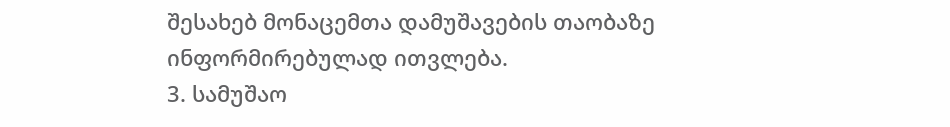შესახებ მონაცემთა დამუშავების თაობაზე ინფორმირებულად ითვლება.
3. სამუშაო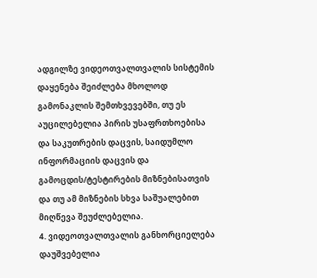ადგილზე ვიდეოთვალთვალის სისტემის დაყენება შეიძლება მხოლოდ გამონაკლის შემთხვევებში, თუ ეს აუცილებელია პირის უსაფრთხოებისა და საკუთრების დაცვის, საიდუმლო ინფორმაციის დაცვის და გამოცდის/ტესტირების მიზნებისათვის და თუ ამ მიზნების სხვა საშუალებით მიღწევა შეუძლებელია.
4. ვიდეოთვალთვალის განხორციელება დაუშვებელია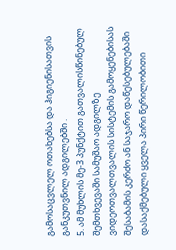გამოსაცვლელ ოთახებსა და ჰიგიენისათვის განკუთვნილ ადგილებში .
5. ამ მუხლის მე-3 პუნქტით გათვალისწინებულ შემთხვევაში სამუშაო ადგილზე ვიდეოთვალთვალის სისტემის გამოყენებისას შესაბამის კერძო ან საჯარო დაწესებულებაში დასაქმებული ყველა პირი წერილობითი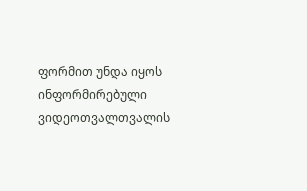ფორმით უნდა იყოს ინფორმირებული ვიდეოთვალთვალის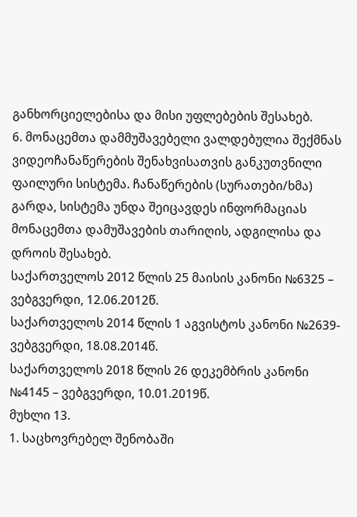განხორციელებისა და მისი უფლებების შესახებ.
6. მონაცემთა დამმუშავებელი ვალდებულია შექმნას ვიდეოჩანაწერების შენახვისათვის განკუთვნილი ფაილური სისტემა. ჩანაწერების (სურათები/ხმა) გარდა, სისტემა უნდა შეიცავდეს ინფორმაციას მონაცემთა დამუშავების თარიღის, ადგილისა და დროის შესახებ.
საქართველოს 2012 წლის 25 მაისის კანონი №6325 – ვებგვერდი, 12.06.2012წ.
საქართველოს 2014 წლის 1 აგვისტოს კანონი №2639- ვებგვერდი, 18.08.2014წ.
საქართველოს 2018 წლის 26 დეკემბრის კანონი №4145 – ვებგვერდი, 10.01.2019წ.
მუხლი 13.
1. საცხოვრებელ შენობაში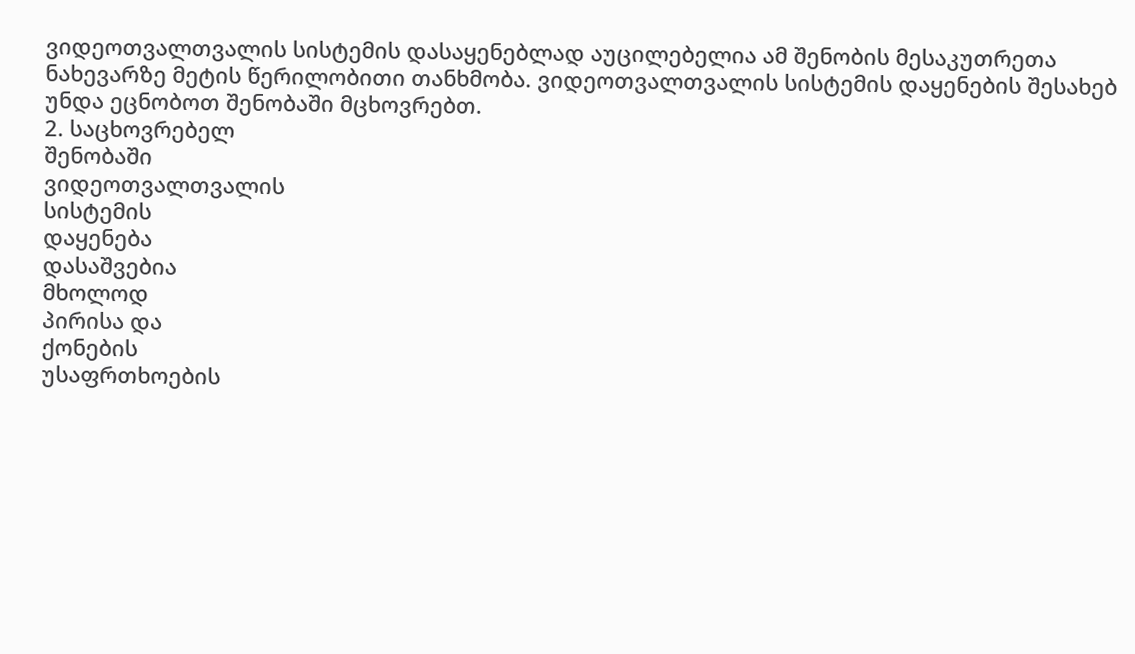ვიდეოთვალთვალის სისტემის დასაყენებლად აუცილებელია ამ შენობის მესაკუთრეთა ნახევარზე მეტის წერილობითი თანხმობა. ვიდეოთვალთვალის სისტემის დაყენების შესახებ უნდა ეცნობოთ შენობაში მცხოვრებთ.
2. საცხოვრებელ
შენობაში
ვიდეოთვალთვალის
სისტემის
დაყენება
დასაშვებია
მხოლოდ
პირისა და
ქონების
უსაფრთხოების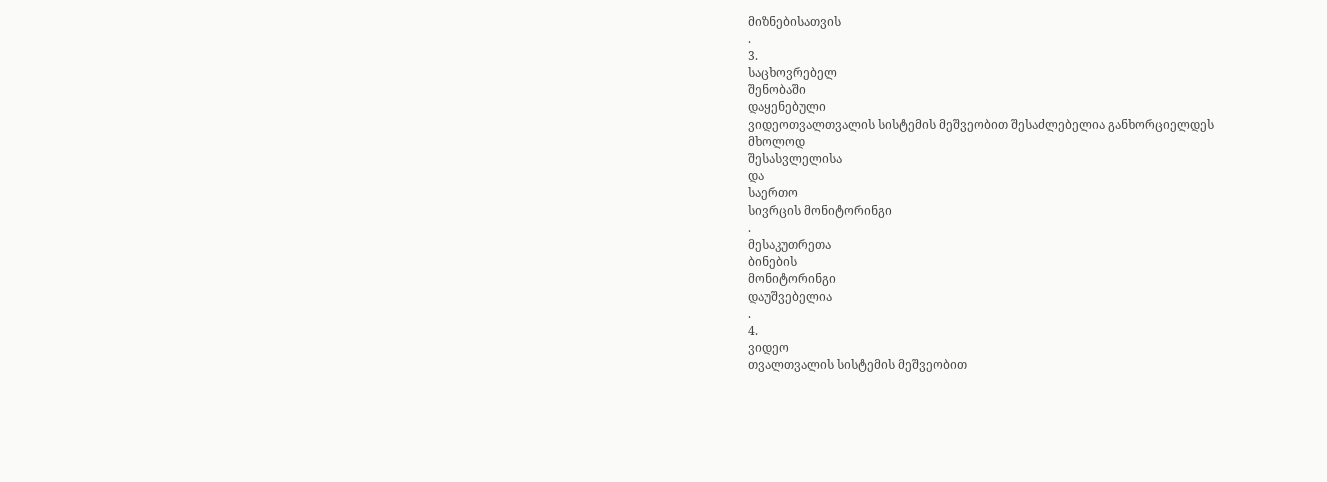მიზნებისათვის
.
3.
საცხოვრებელ
შენობაში
დაყენებული
ვიდეოთვალთვალის სისტემის მეშვეობით შესაძლებელია განხორციელდეს
მხოლოდ
შესასვლელისა
და
საერთო
სივრცის მონიტორინგი
.
მესაკუთრეთა
ბინების
მონიტორინგი
დაუშვებელია
.
4.
ვიდეო
თვალთვალის სისტემის მეშვეობით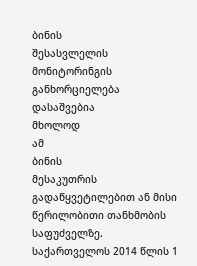ბინის
შესასვლელის
მონიტორინგის განხორციელება
დასაშვებია
მხოლოდ
ამ
ბინის
მესაკუთრის
გადაწყვეტილებით ან მისი წერილობითი თანხმობის
საფუძველზე.
საქართველოს 2014 წლის 1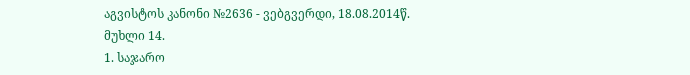აგვისტოს კანონი №2636 - ვებგვერდი, 18.08.2014წ.
მუხლი 14.
1. საჯარო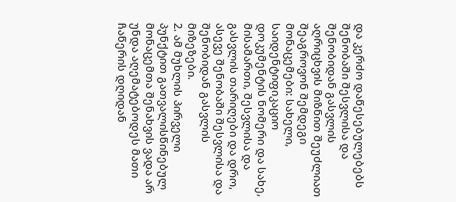და კერძო დაწესებულებებს შენობაში შესვლისა და შენობიდან გასვლის აღრიცხვის მიზნით შეუძლიათ შეაგროვონ შემდეგი მონაცემები: სახელი, საიდენტიფიკაციო დოკუმენტის ნომერი და სახე, მისამართი, შესვლისა და გასვლის თარიღები და დრო, ასევე შენობაში შესვლისა და შენობიდან გასვლის მიზეზები.
2. ამ მუხლის პირველი პუნქტით გათვალისწინებულ მონაცემთა შენახვის ვადა არ უნდა აღემატებოდეს მათი ჩაწერის დღიდან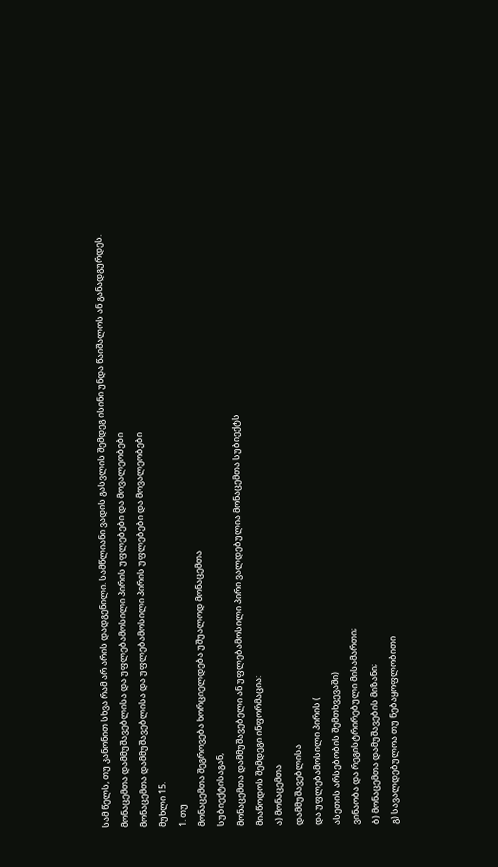სამ წელს, თუ კანონით სხვა რამ არ არის დადგენილი. სამწლიანი ვადის გასვლის შემდეგ ისინი უნდა წაიშალოს ან განადგურდეს.
მონაცემთა დამმუშავებლისა და უფლებამოსილი პირის უფლებები და მოვალეობები
მონაცემთა დამმუშავებლისა და უფლებამოსილი პირის უფლებები და მოვალეობები
მუხლი 15.
1. თუ
მონაცემთა შეგროვება ხორციელდება უშუალოდ მონაცემთა
სუბიექტისაგან,
მონაცემთა დამმუშავებელი ან უფლებამოსილი პირი ვალდებულია მონაცემთა სუბიექტს
მიაწოდოს შემდეგი ინფორმაცია:
ა) მონაცემთა
დამმუშავებლისა
და უფლებამოსილი პირის (
ასეთის არსებობის შემთხვევაში)
ვინაობა და რეგისტრირებული მისამართი;
ბ) მონაცემთა დამუშავების მიზანი;
გ) სავალდებულოა თუ ნებაყოფლობითი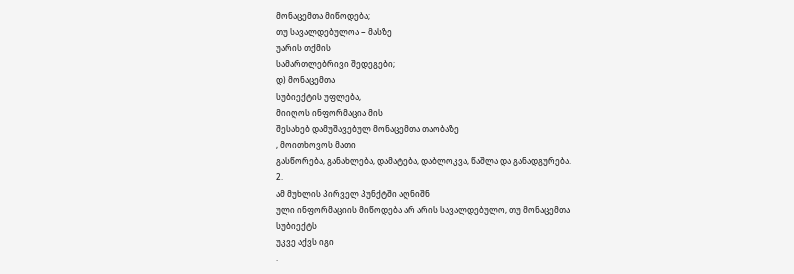მონაცემთა მიწოდება;
თუ სავალდებულოა − მასზე
უარის თქმის
სამართლებრივი შედეგები;
დ) მონაცემთა
სუბიექტის უფლება,
მიიღოს ინფორმაცია მის
შესახებ დამუშავებულ მონაცემთა თაობაზე
, მოითხოვოს მათი
გასწორება, განახლება, დამატება, დაბლოკვა, წაშლა და განადგურება.
2.
ამ მუხლის პირველ პუნქტში აღნიშნ
ული ინფორმაციის მიწოდება არ არის სავალდებულო, თუ მონაცემთა
სუბიექტს
უკვე აქვს იგი
.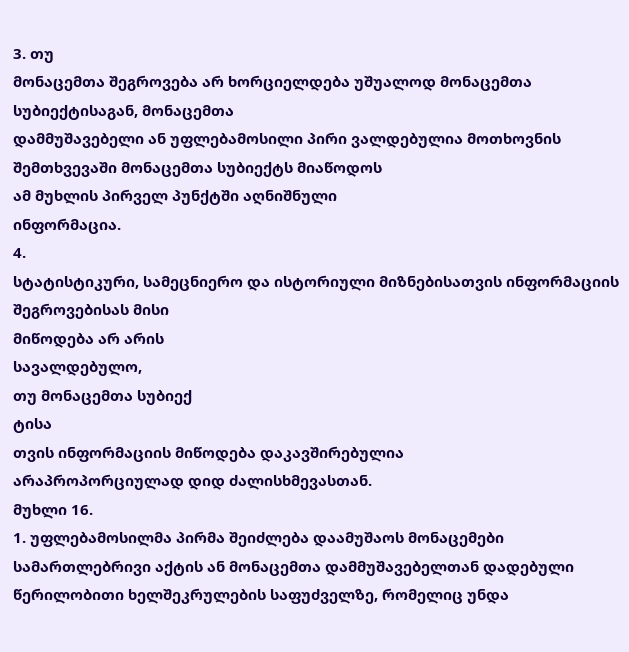3. თუ
მონაცემთა შეგროვება არ ხორციელდება უშუალოდ მონაცემთა სუბიექტისაგან, მონაცემთა
დამმუშავებელი ან უფლებამოსილი პირი ვალდებულია მოთხოვნის შემთხვევაში მონაცემთა სუბიექტს მიაწოდოს
ამ მუხლის პირველ პუნქტში აღნიშნული
ინფორმაცია.
4.
სტატისტიკური, სამეცნიერო და ისტორიული მიზნებისათვის ინფორმაციის შეგროვებისას მისი
მიწოდება არ არის
სავალდებულო,
თუ მონაცემთა სუბიექ
ტისა
თვის ინფორმაციის მიწოდება დაკავშირებულია
არაპროპორციულად დიდ ძალისხმევასთან.
მუხლი 16.
1. უფლებამოსილმა პირმა შეიძლება დაამუშაოს მონაცემები სამართლებრივი აქტის ან მონაცემთა დამმუშავებელთან დადებული წერილობითი ხელშეკრულების საფუძველზე, რომელიც უნდა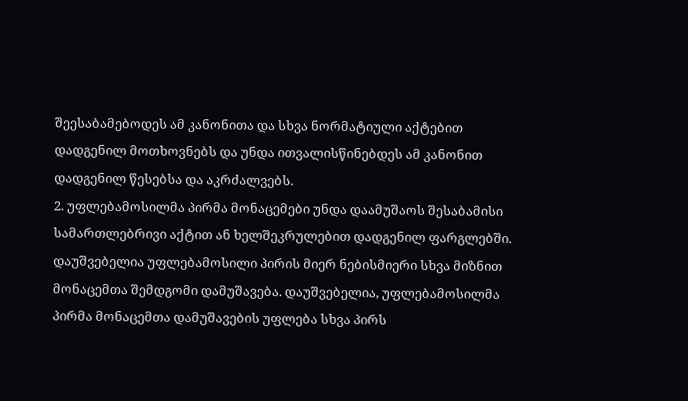შეესაბამებოდეს ამ კანონითა და სხვა ნორმატიული აქტებით დადგენილ მოთხოვნებს და უნდა ითვალისწინებდეს ამ კანონით დადგენილ წესებსა და აკრძალვებს.
2. უფლებამოსილმა პირმა მონაცემები უნდა დაამუშაოს შესაბამისი სამართლებრივი აქტით ან ხელშეკრულებით დადგენილ ფარგლებში. დაუშვებელია უფლებამოსილი პირის მიერ ნებისმიერი სხვა მიზნით მონაცემთა შემდგომი დამუშავება. დაუშვებელია, უფლებამოსილმა პირმა მონაცემთა დამუშავების უფლება სხვა პირს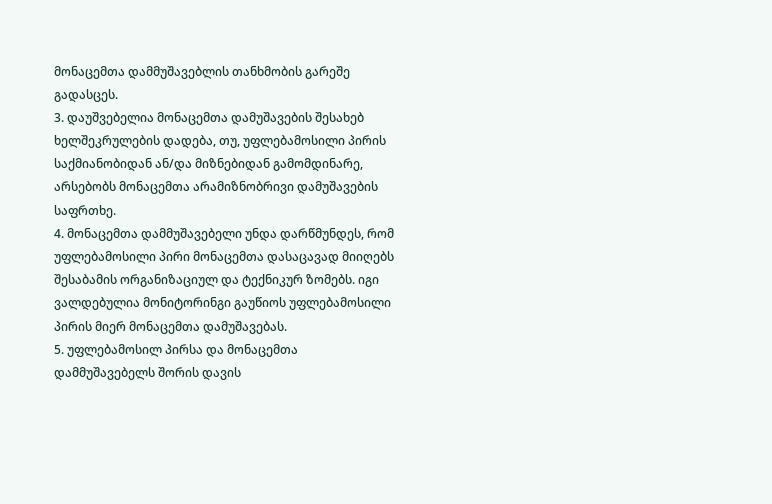მონაცემთა დამმუშავებლის თანხმობის გარეშე გადასცეს.
3. დაუშვებელია მონაცემთა დამუშავების შესახებ ხელშეკრულების დადება, თუ, უფლებამოსილი პირის საქმიანობიდან ან/და მიზნებიდან გამომდინარე, არსებობს მონაცემთა არამიზნობრივი დამუშავების საფრთხე.
4. მონაცემთა დამმუშავებელი უნდა დარწმუნდეს, რომ უფლებამოსილი პირი მონაცემთა დასაცავად მიიღებს შესაბამის ორგანიზაციულ და ტექნიკურ ზომებს. იგი ვალდებულია მონიტორინგი გაუწიოს უფლებამოსილი პირის მიერ მონაცემთა დამუშავებას.
5. უფლებამოსილ პირსა და მონაცემთა დამმუშავებელს შორის დავის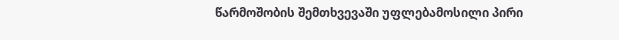წარმოშობის შემთხვევაში უფლებამოსილი პირი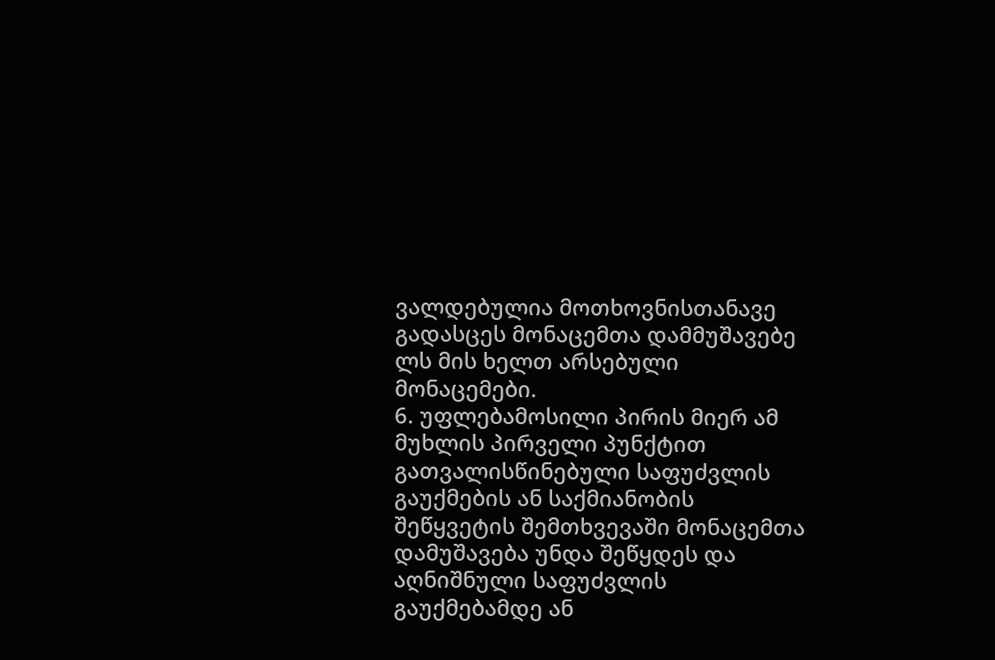ვალდებულია მოთხოვნისთანავე გადასცეს მონაცემთა დამმუშავებე ლს მის ხელთ არსებული მონაცემები.
6. უფლებამოსილი პირის მიერ ამ მუხლის პირველი პუნქტით გათვალისწინებული საფუძვლის გაუქმების ან საქმიანობის შეწყვეტის შემთხვევაში მონაცემთა დამუშავება უნდა შეწყდეს და აღნიშნული საფუძვლის გაუქმებამდე ან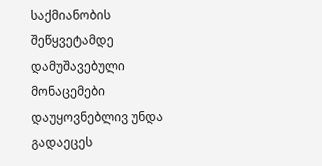საქმიანობის შეწყვეტამდე დამუშავებული მონაცემები დაუყოვნებლივ უნდა გადაეცეს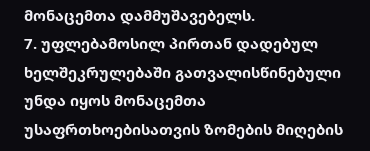მონაცემთა დამმუშავებელს.
7. უფლებამოსილ პირთან დადებულ ხელშეკრულებაში გათვალისწინებული უნდა იყოს მონაცემთა უსაფრთხოებისათვის ზომების მიღების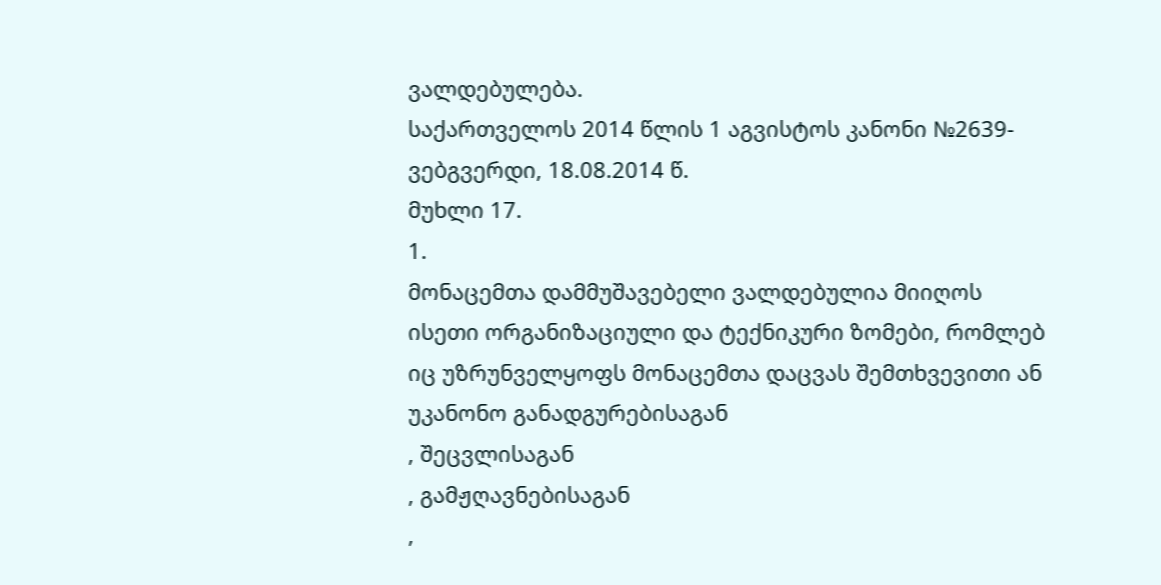ვალდებულება.
საქართველოს 2014 წლის 1 აგვისტოს კანონი №2639- ვებგვერდი, 18.08.2014 წ.
მუხლი 17.
1.
მონაცემთა დამმუშავებელი ვალდებულია მიიღოს ისეთი ორგანიზაციული და ტექნიკური ზომები, რომლებ
იც უზრუნველყოფს მონაცემთა დაცვას შემთხვევითი ან უკანონო განადგურებისაგან
, შეცვლისაგან
, გამჟღავნებისაგან
,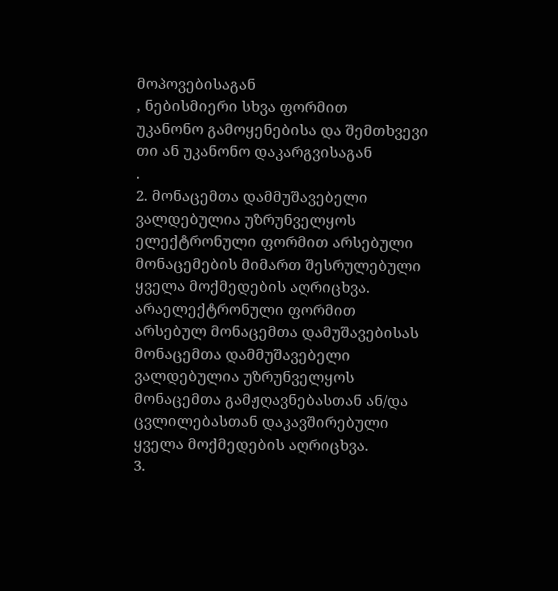მოპოვებისაგან
, ნებისმიერი სხვა ფორმით
უკანონო გამოყენებისა და შემთხვევი
თი ან უკანონო დაკარგვისაგან
.
2. მონაცემთა დამმუშავებელი ვალდებულია უზრუნველყოს ელექტრონული ფორმით არსებული მონაცემების მიმართ შესრულებული ყველა მოქმედების აღრიცხვა. არაელექტრონული ფორმით არსებულ მონაცემთა დამუშავებისას მონაცემთა დამმუშავებელი ვალდებულია უზრუნველყოს მონაცემთა გამჟღავნებასთან ან/და ცვლილებასთან დაკავშირებული ყველა მოქმედების აღრიცხვა.
3.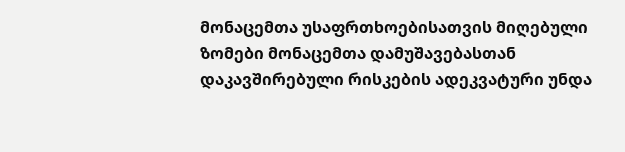მონაცემთა უსაფრთხოებისათვის მიღებული ზომები მონაცემთა დამუშავებასთან დაკავშირებული რისკების ადეკვატური უნდა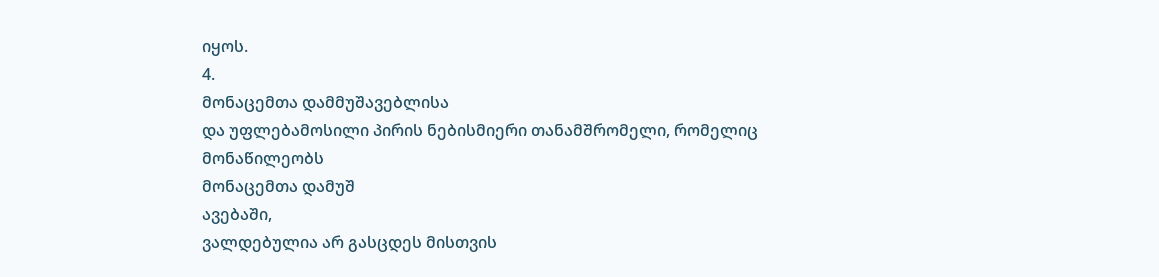იყოს.
4.
მონაცემთა დამმუშავებლისა
და უფლებამოსილი პირის ნებისმიერი თანამშრომელი, რომელიც
მონაწილეობს
მონაცემთა დამუშ
ავებაში,
ვალდებულია არ გასცდეს მისთვის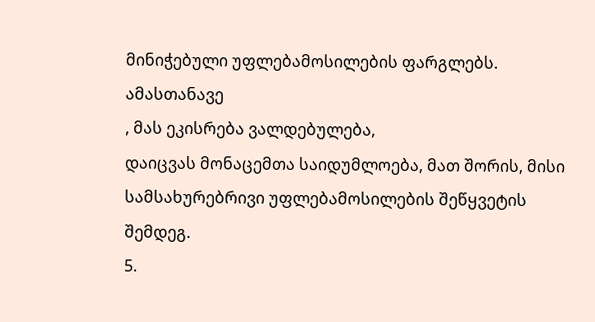მინიჭებული უფლებამოსილების ფარგლებს. ამასთანავე
, მას ეკისრება ვალდებულება,
დაიცვას მონაცემთა საიდუმლოება, მათ შორის, მისი სამსახურებრივი უფლებამოსილების შეწყვეტის შემდეგ.
5.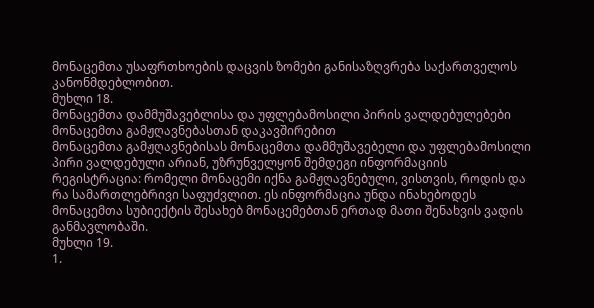მონაცემთა უსაფრთხოების დაცვის ზომები განისაზღვრება საქართველოს კანონმდებლობით.
მუხლი 18.
მონაცემთა დამმუშავებლისა და უფლებამოსილი პირის ვალდებულებები მონაცემთა გამჟღავნებასთან დაკავშირებით
მონაცემთა გამჟღავნებისას მონაცემთა დამმუშავებელი და უფლებამოსილი პირი ვალდებული არიან, უზრუნველყონ შემდეგი ინფორმაციის რეგისტრაცია: რომელი მონაცემი იქნა გამჟღავნებული, ვისთვის, როდის და რა სამართლებრივი საფუძვლით. ეს ინფორმაცია უნდა ინახებოდეს მონაცემთა სუბიექტის შესახებ მონაცემებთან ერთად მათი შენახვის ვადის განმავლობაში.
მუხლი 19.
1.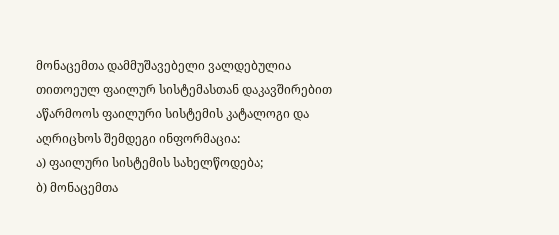მონაცემთა დამმუშავებელი ვალდებულია თითოეულ ფაილურ სისტემასთან დაკავშირებით აწარმოოს ფაილური სისტემის კატალოგი და აღრიცხოს შემდეგი ინფორმაცია:
ა) ფაილური სისტემის სახელწოდება;
ბ) მონაცემთა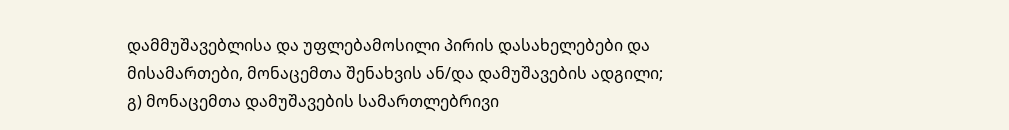დამმუშავებლისა და უფლებამოსილი პირის დასახელებები და მისამართები, მონაცემთა შენახვის ან/და დამუშავების ადგილი;
გ) მონაცემთა დამუშავების სამართლებრივი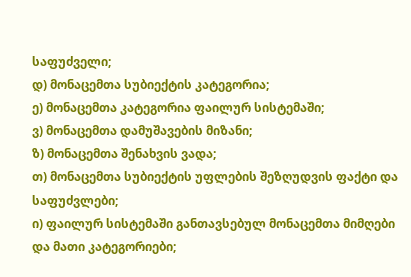საფუძველი;
დ) მონაცემთა სუბიექტის კატეგორია;
ე) მონაცემთა კატეგორია ფაილურ სისტემაში;
ვ) მონაცემთა დამუშავების მიზანი;
ზ) მონაცემთა შენახვის ვადა;
თ) მონაცემთა სუბიექტის უფლების შეზღუდვის ფაქტი და საფუძვლები;
ი) ფაილურ სისტემაში განთავსებულ მონაცემთა მიმღები და მათი კატეგორიები;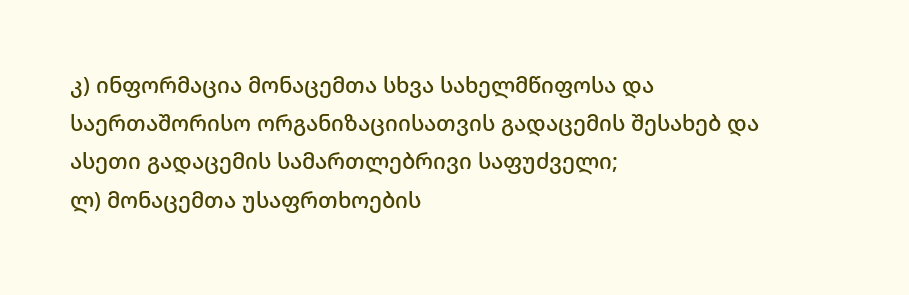კ) ინფორმაცია მონაცემთა სხვა სახელმწიფოსა და საერთაშორისო ორგანიზაციისათვის გადაცემის შესახებ და ასეთი გადაცემის სამართლებრივი საფუძველი;
ლ) მონაცემთა უსაფრთხოების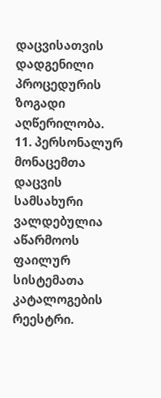დაცვისათვის დადგენილი პროცედურის ზოგადი აღწერილობა.
11. პერსონალურ მონაცემთა დაცვის სამსახური ვალდებულია აწარმოოს ფაილურ სისტემათა კატალოგების რეესტრი.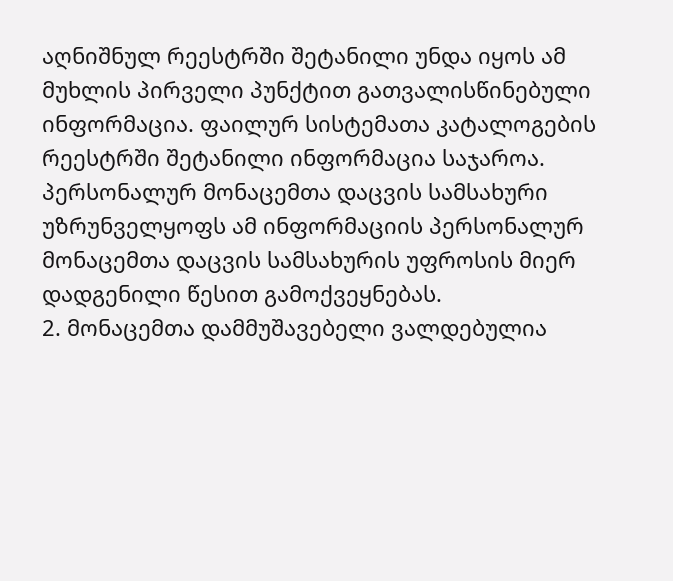აღნიშნულ რეესტრში შეტანილი უნდა იყოს ამ მუხლის პირველი პუნქტით გათვალისწინებული ინფორმაცია. ფაილურ სისტემათა კატალოგების რეესტრში შეტანილი ინფორმაცია საჯაროა. პერსონალურ მონაცემთა დაცვის სამსახური უზრუნველყოფს ამ ინფორმაციის პერსონალურ მონაცემთა დაცვის სამსახურის უფროსის მიერ დადგენილი წესით გამოქვეყნებას.
2. მონაცემთა დამმუშავებელი ვალდებულია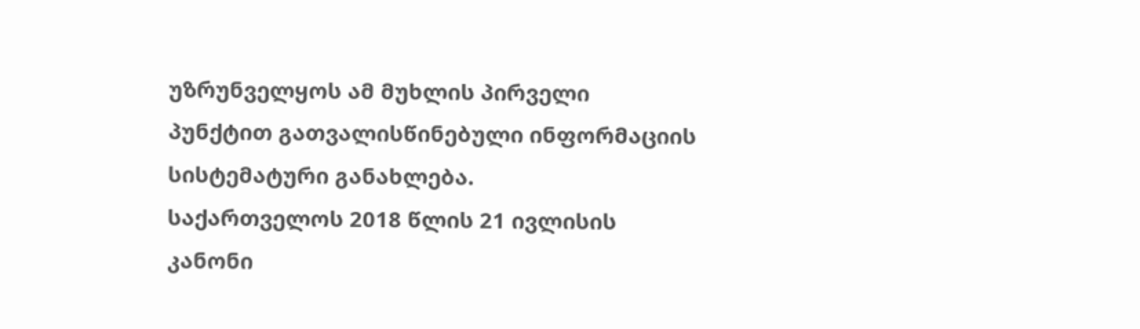უზრუნველყოს ამ მუხლის პირველი პუნქტით გათვალისწინებული ინფორმაციის სისტემატური განახლება.
საქართველოს 2018 წლის 21 ივლისის კანონი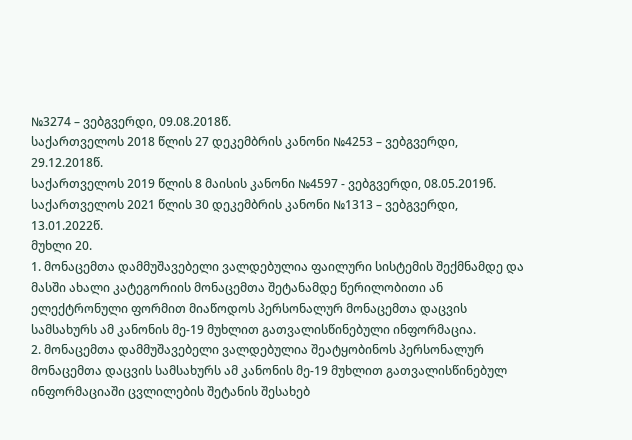№3274 – ვებგვერდი, 09.08.2018წ.
საქართველოს 2018 წლის 27 დეკემბრის კანონი №4253 – ვებგვერდი, 29.12.2018წ.
საქართველოს 2019 წლის 8 მაისის კანონი №4597 - ვებგვერდი, 08.05.2019წ.
საქართველოს 2021 წლის 30 დეკემბრის კანონი №1313 – ვებგვერდი, 13.01.2022წ.
მუხლი 20.
1. მონაცემთა დამმუშავებელი ვალდებულია ფაილური სისტემის შექმნამდე და მასში ახალი კატეგორიის მონაცემთა შეტანამდე წერილობითი ან ელექტრონული ფორმით მიაწოდოს პერსონალურ მონაცემთა დაცვის სამსახურს ამ კანონის მე-19 მუხლით გათვალისწინებული ინფორმაცია.
2. მონაცემთა დამმუშავებელი ვალდებულია შეატყობინოს პერსონალურ მონაცემთა დაცვის სამსახურს ამ კანონის მე-19 მუხლით გათვალისწინებულ ინფორმაციაში ცვლილების შეტანის შესახებ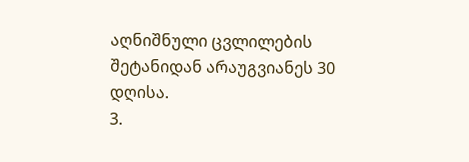აღნიშნული ცვლილების შეტანიდან არაუგვიანეს 30 დღისა.
3.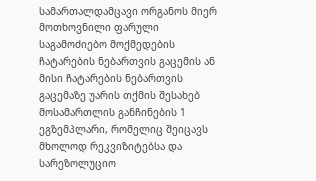სამართალდამცავი ორგანოს მიერ მოთხოვნილი ფარული საგამოძიებო მოქმედების ჩატარების ნებართვის გაცემის ან მისი ჩატარების ნებართვის გაცემაზე უარის თქმის შესახებ მოსამართლის განჩინების 1 ეგზემპლარი, რომელიც შეიცავს მხოლოდ რეკვიზიტებსა და სარეზოლუციო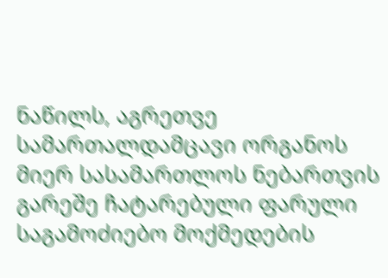ნაწილს, აგრეთვე სამართალდამცავი ორგანოს მიერ სასამართლოს ნებართვის გარეშე ჩატარებული ფარული საგამოძიებო მოქმედების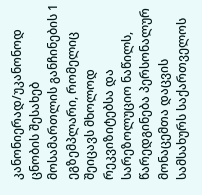კანონიერად/უკანონოდ ცნობის შესახებ მოსამართლის განჩინების 1 ეგზემპლარი, რომელიც შეიცავს მხოლოდ რეკვიზიტებსა და სარეზოლუციო ნაწილს, წარედგინება პერსონალურ მონაცემთა დაცვის სამსახურს საქართველოს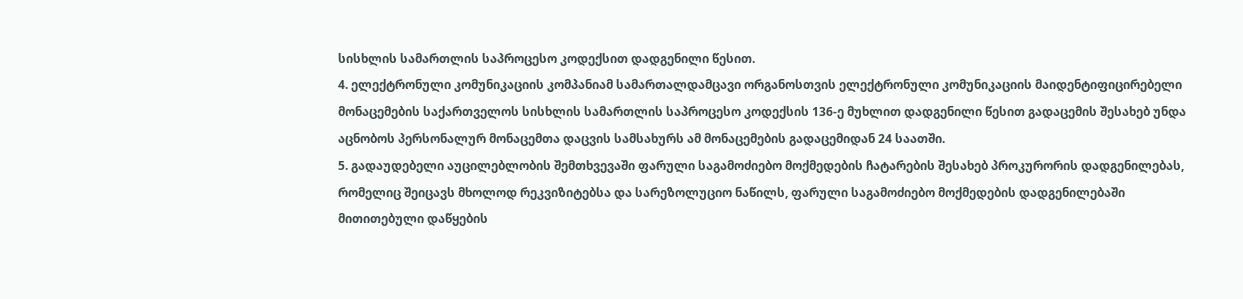სისხლის სამართლის საპროცესო კოდექსით დადგენილი წესით.
4. ელექტრონული კომუნიკაციის კომპანიამ სამართალდამცავი ორგანოსთვის ელექტრონული კომუნიკაციის მაიდენტიფიცირებელი მონაცემების საქართველოს სისხლის სამართლის საპროცესო კოდექსის 136-ე მუხლით დადგენილი წესით გადაცემის შესახებ უნდა აცნობოს პერსონალურ მონაცემთა დაცვის სამსახურს ამ მონაცემების გადაცემიდან 24 საათში.
5. გადაუდებელი აუცილებლობის შემთხვევაში ფარული საგამოძიებო მოქმედების ჩატარების შესახებ პროკურორის დადგენილებას, რომელიც შეიცავს მხოლოდ რეკვიზიტებსა და სარეზოლუციო ნაწილს, ფარული საგამოძიებო მოქმედების დადგენილებაში მითითებული დაწყების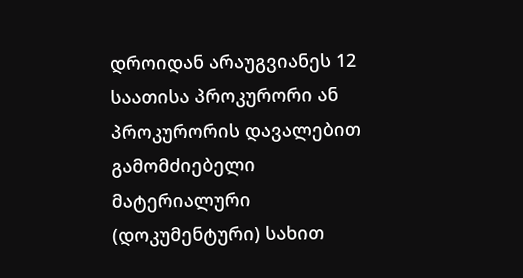დროიდან არაუგვიანეს 12 საათისა პროკურორი ან პროკურორის დავალებით გამომძიებელი მატერიალური (დოკუმენტური) სახით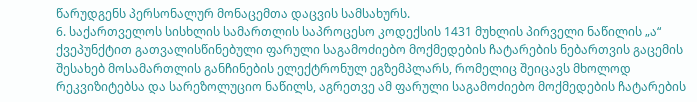წარუდგენს პერსონალურ მონაცემთა დაცვის სამსახურს.
6. საქართველოს სისხლის სამართლის საპროცესო კოდექსის 1431 მუხლის პირველი ნაწილის „ა“ ქვეპუნქტით გათვალისწინებული ფარული საგამოძიებო მოქმედების ჩატარების ნებართვის გაცემის შესახებ მოსამართლის განჩინების ელექტრონულ ეგზემპლარს, რომელიც შეიცავს მხოლოდ რეკვიზიტებსა და სარეზოლუციო ნაწილს, აგრეთვე ამ ფარული საგამოძიებო მოქმედების ჩატარების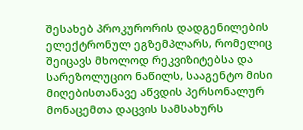შესახებ პროკურორის დადგენილების ელექტრონულ ეგზემპლარს, რომელიც შეიცავს მხოლოდ რეკვიზიტებსა და სარეზოლუციო ნაწილს, სააგენტო მისი მიღებისთანავე აწვდის პერსონალურ მონაცემთა დაცვის სამსახურს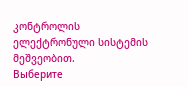კონტროლის ელექტრონული სისტემის მეშვეობით.
Выберите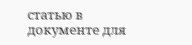статью в документе для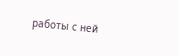работы с ней